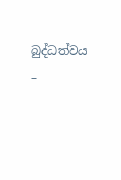බුද්ධත්වය –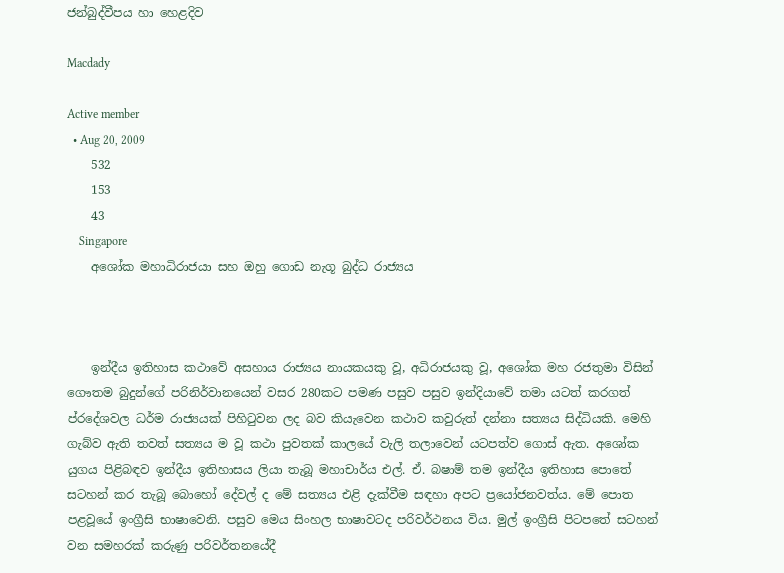ජන්බුද්වීපය හා හෙළදිව

Macdady

Active member
  • Aug 20, 2009
    532
    153
    43
    Singapore
    අශෝක මහාධිරාජයා සහ ඔහු ගොඩ නැගූ බුද්ධ රාජ්‍යය



    ඉන්දීය ඉතිහාස කථාවේ අසහාය රාජ්‍යය නායකයකු වූ, අධිරාජයකු වූ, අශෝක මහ රජතුමා විසින් ගෞතම බුදුන්ගේ පරිනිර්වානයෙන් වසර 280කට පමණ පසුව පසුව ඉන්දියාවේ තමා යටත් කරගත් ප්රදේශවල ධර්ම රාජ්‍යයක් පිහිටුවන ලද බව කියැවෙන කථාව කවුරුත් දන්නා සත්‍යය සිද්ධියකි. මෙහි ගැබ්ව ඇති තවත් සත්‍යය ම වූ කථා පුවතක් කාලයේ වැලි තලාවෙන් යටපත්ව ගොස් ඇත. අශෝක යුගය පිළිබඳව ඉන්දීය ඉතිහාසය ලියා තැබූ මහාචාර්ය එල්. ඒ. බෂාම් තම ඉන්දීය ඉතිහාස පොතේ සටහන් කර තැබූ බොහෝ දේවල් ද මේ සත්‍යය එළි දැක්වීම සඳහා අපට ප්‍රයෝජනවත්ය. මේ පොත පළවූයේ ඉංග්‍රීසි භාෂාවෙනි. පසුව මෙය සිංහල භාෂාවටද පරිවර්ථනය විය. මුල් ඉංග්‍රීසි පිටපතේ සටහන් වන සමහරක් කරුණු පරිවර්තනයේදී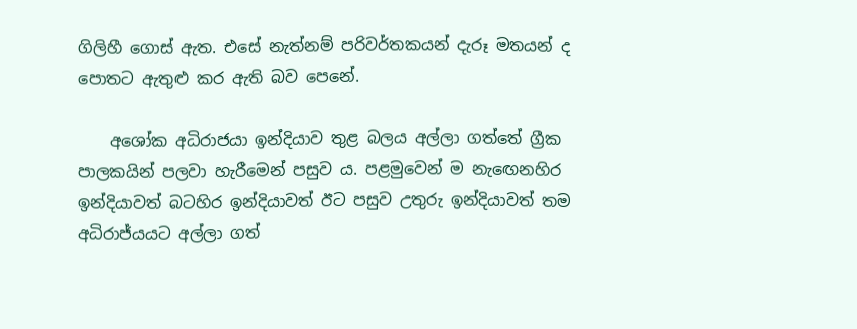ගිලිහී ගොස් ඇත. එසේ නැත්නම් පරිවර්තකයන් දැරූ මතයන් ද පොතට ඇතුළු කර ඇති බව පෙනේ.

    අශෝක අධිරාජයා ඉන්දියාව තුළ බලය අල්ලා ගත්තේ ග්‍රීක පාලකයින් පලවා හැරීමෙන් පසුව ය. පළමුවෙන් ම නැඟෙනහිර ඉන්දියාවත් බටහිර ඉන්දියාවත් ඊට පසුව උතුරු ඉන්දියාවත් තම අධිරාජ්යයට අල්ලා ගත්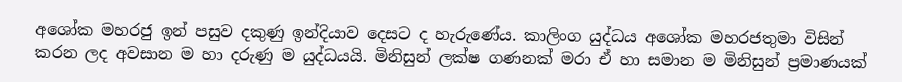අශෝක මහරජු ඉන් පසුව දකුණු ඉන්දියාව දෙසට ද හැරුණේය. කාලිංග යුද්ධය අශෝක මහරජතුමා විසින් කරන ලද අවසාන ම හා දරුණු ම යුද්ධයයි. මිනිසුන් ලක්ෂ ගණනක් මරා ඒ හා සමාන ම මිනිසුන් ප්‍රමාණයක්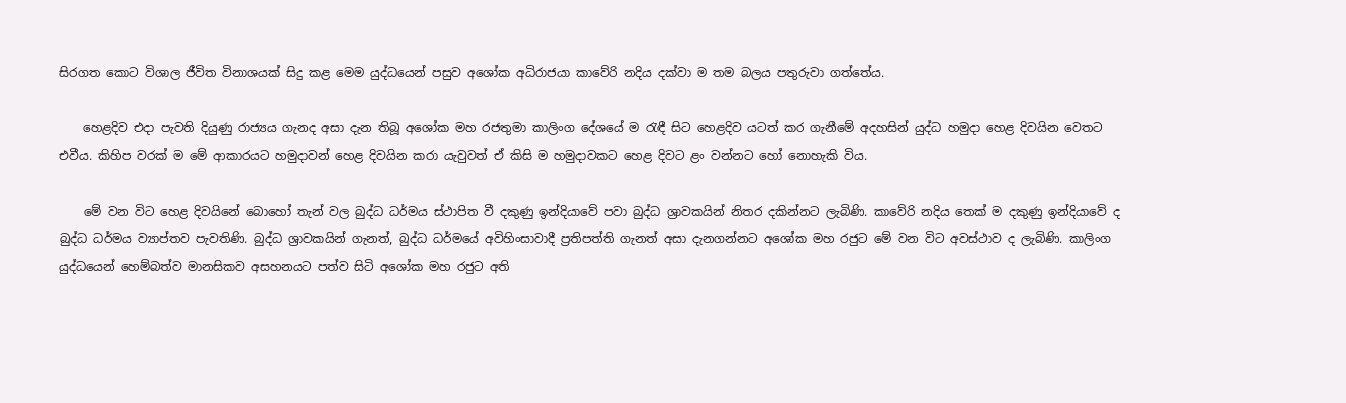සිරගත කොට විශාල ජීවිත විනාශයක් සිදු කළ මෙම යුද්ධයෙන් පසුව අශෝක අධිරාජයා කාවේරි නදිය දක්වා ම තම බලය පතුරුවා ගත්තේය.

    හෙළදිව එදා පැවති දියුණු රාජ්‍යය ගැනද අසා දැන තිබූ අශෝක මහ රජතුමා කාලිංග දේශයේ ම රැඳී සිට හෙළදිව යටත් කර ගැනීමේ අදහසින් යුද්ධ හමුදා හෙළ දිවයින වෙතට එවීය. කිහිප වරක් ම මේ ආකාරයට හමුදාවන් හෙළ දිවයින කරා යැවුවත් ඒ කිසි ම හමුදාවකට හෙළ දිවට ළං වන්නට හෝ නොහැකි විය.

    මේ වන විට හෙළ දිවයිනේ බොහෝ තැන් වල බුද්ධ ධර්මය ස්ථාපිත වී දකුණු ඉන්දියාවේ පවා බුද්ධ ශ්‍රාවකයින් නිතර දකින්නට ලැබිණි. කාවේරි නදිය තෙක් ම දකුණු ඉන්දියාවේ ද බුද්ධ ධර්මය ව්‍යාප්තව පැවතිණි. බුද්ධ ශ්‍රාවකයින් ගැනත්, බුද්ධ ධර්මයේ අවිහිංසාවාදී ප්‍රතිපත්ති ගැනත් අසා දැනගන්නට අශෝක මහ රජුට මේ වන විට අවස්ථාව ද ලැබිණි. කාලිංග යුද්ධයෙන් හෙම්බත්ව මානසිකව අසහනයට පත්ව සිටි අශෝක මහ රජුට අති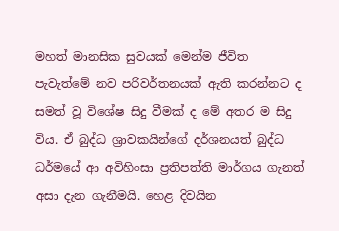මහත් මානසික සුවයක් මෙන්ම ජීවිත පැවැත්මේ නව පරිවර්තනයක් ඇති කරන්නට ද සමත් වූ විශේෂ සිදු වීමක් ද මේ අතර ම සිදු විය. ඒ බුද්ධ ශ්‍රාවකයින්ගේ දර්ශනයත් බුද්ධ ධර්මයේ ආ අවිහිංසා ප්‍රතිපත්ති මාර්ගය ගැනත් අසා දැන ගැනීමයි. හෙළ දිවයින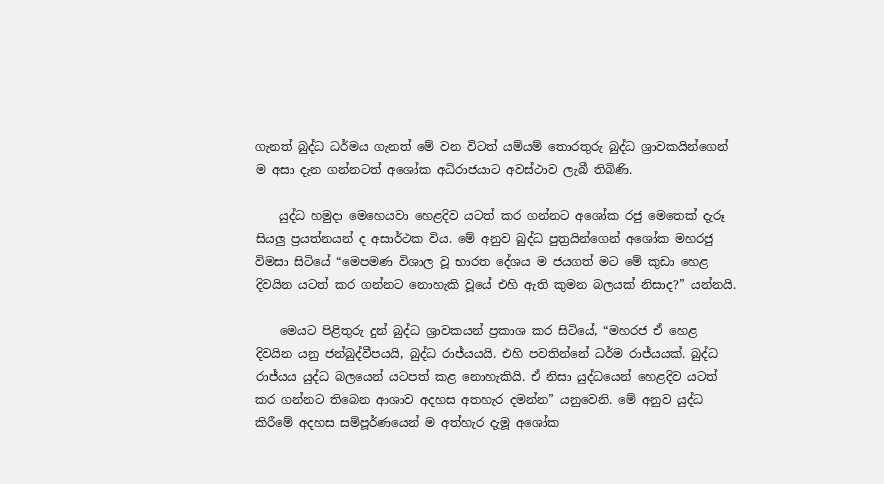ගැනත් බුද්ධ ධර්මය ගැනත් මේ වන විටත් යම්යම් තොරතුරු බුද්ධ ශ්‍රාවකයින්ගෙන් ම අසා දැන ගන්නටත් අශෝක අධිරාජයාට අවස්ථාව ලැබී තිබිණි.

    යුද්ධ හමුදා මෙහෙයවා හෙළදිව යටත් කර ගන්නට අශෝක රජු මෙතෙක් දැරූ සියලු ප්‍රයත්නයන් ද අසාර්ථක විය. මේ අනුව බුද්ධ පුත්‍රයින්ගෙන් අශෝක මහරජු විමසා සිටියේ “මෙපමණ විශාල වූ භාරත දේශය ම ජයගත් මට මේ කුඩා හෙළ දිවයින යටත් කර ගන්නට නොහැකි වූයේ එහි ඇති කුමන බලයක් නිසාද?” යන්නයි.

    මෙයට පිළිතුරු දුන් බුද්ධ ශ්‍රාවකයන් ප්‍රකාශ කර සිටියේ, “මහරජ ඒ හෙළ දිවයින යනු ජන්බුද්වීපයයි, බුද්ධ රාජ්යයයි. එහි පවතින්නේ ධර්ම රාජ්යයක්. බුද්ධ රාජ්යය යුද්ධ බලයෙන් යටපත් කළ නොහැකියි. ඒ නිසා යුද්ධයෙන් හෙළදිව යටත් කර ගන්නට තිබෙන ආශාව අදහස අතහැර දමන්න” යනුවෙනි. මේ අනුව යුද්ධ කිරීමේ අදහස සම්පූර්ණයෙන් ම අත්හැර දැමූ අශෝක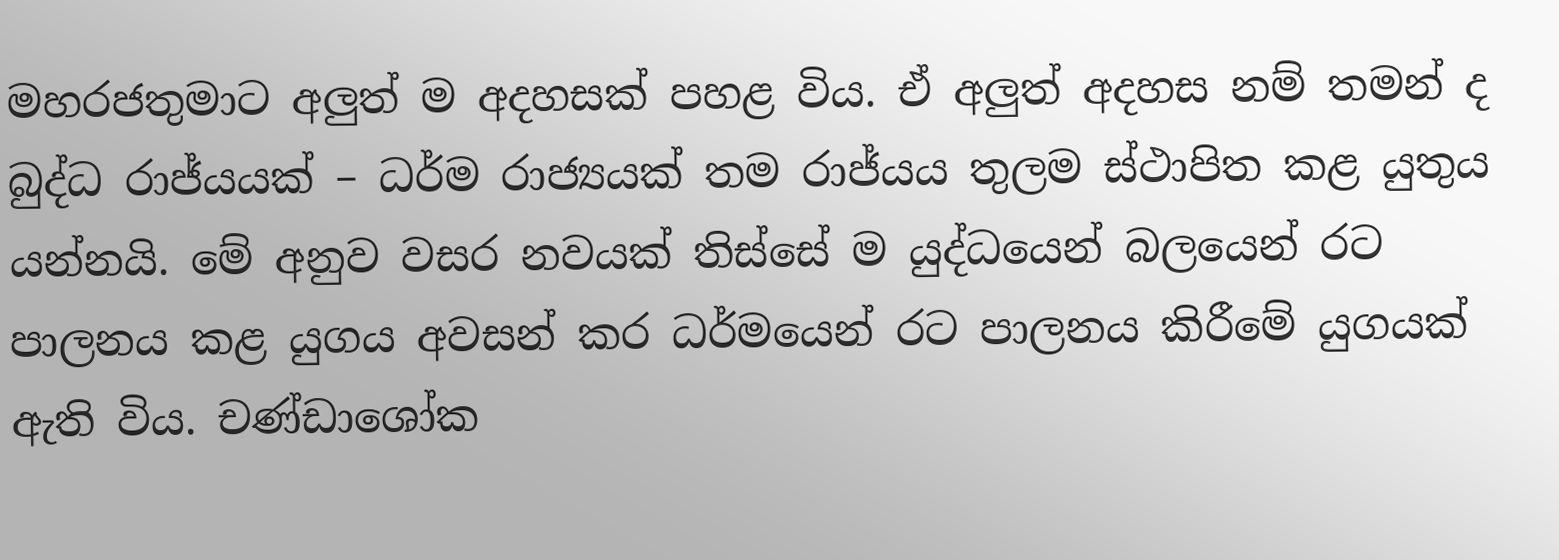මහරජතුමාට අලුත් ම අදහසක් පහළ විය. ඒ අලුත් අදහස නම් තමන් ද බුද්ධ රාජ්යයක් – ධර්ම රාජ්‍යයක් තම රාජ්යය තුලම ස්ථාපිත කළ යුතුය යන්නයි. මේ අනුව වසර නවයක් තිස්සේ ම යුද්ධයෙන් බලයෙන් රට පාලනය කළ යුගය අවසන් කර ධර්මයෙන් රට පාලනය කිරීමේ යුගයක් ඇති විය. චණ්ඩාශෝක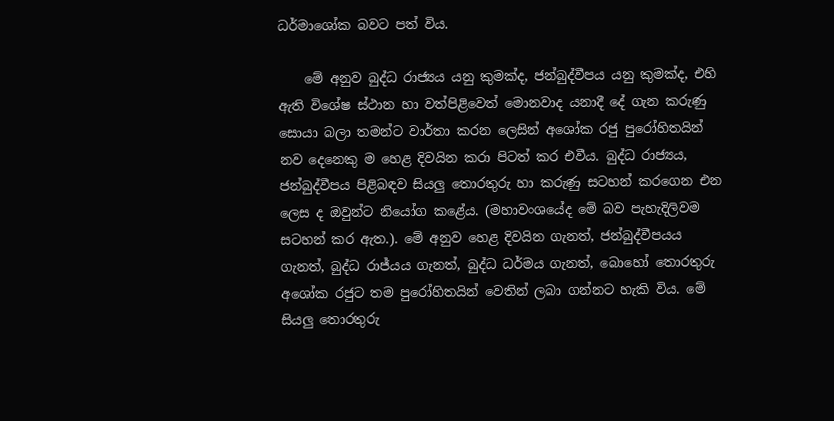ධර්මාශෝක බවට පත් විය.

    මේ අනුව බුද්ධ රාජ්‍යය යනු කුමක්ද, ජන්බුද්වීපය යනු කුමක්ද, එහි ඇති විශේෂ ස්ථාන හා වත්පිළිවෙත් මොනවාද යනාදී දේ ගැන කරුණු සොයා බලා තමන්ට වාර්තා කරන ලෙසින් අශෝක රජු පුරෝහිතයින් නව දෙනෙකු ම හෙළ දිවයින කරා පිටත් කර එවීය. බුද්ධ රාජ්‍යය, ජන්බුද්වීපය පිළිබඳව සියලු තොරතුරු හා කරුණු සටහන් කරගෙන එන ලෙස ද ඔවුන්ට නියෝග කළේය. (මහාවංශයේද මේ බව පැහැදිලිවම සටහන් කර ඇත.). මේ අනුව හෙළ දිවයින ගැනත්, ජන්බුද්වීපයය ගැනත්, බුද්ධ රාජ්යය ගැනත්, බුද්ධ ධර්මය ගැනත්, බොහෝ තොරතුරු අශෝක රජුට තම පුරෝහිතයින් වෙතින් ලබා ගන්නට හැකි විය. මේ සියලු තොරතුරු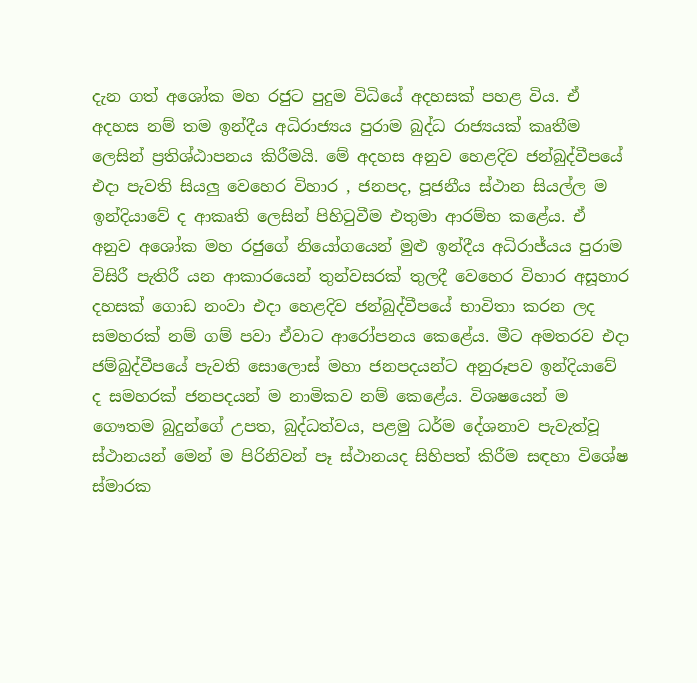දැන ගත් අශෝක මහ රජුට පුදුම විධියේ අදහසක් පහළ විය. ඒ අදහස නම් තම ඉන්දීය අධිරාජ්‍යය පුරාම බුද්ධ රාජ්‍යයක් කෘතීම ලෙසින් ප්‍රතිශ්ඨාපනය කිරීමයි. මේ අදහස අනුව හෙළදිව ජන්බුද්වීපයේ එදා පැවති සියලු වෙහෙර විහාර , ජනපද, පූජනීය ස්ථාන සියල්ල ම ඉන්දියාවේ ද ආකෘති ලෙසින් පිහිටුවීම එතුමා ආරම්භ කළේය. ඒ අනුව අශෝක මහ රජුගේ නියෝගයෙන් මුළු ඉන්දීය අධිරාජ්යය පුරාම විසිරී පැතිරී යන ආකාරයෙන් තුන්වසරක් තුලදී වෙහෙර විහාර අසූහාර දහසක් ගොඩ නංවා එදා හෙළදිව ජන්බුද්වීපයේ භාවිතා කරන ලද සමහරක් නම් ගම් පවා ඒවාට ආරෝපනය කෙළේය. මීට අමතරව එදා ජම්බුද්වීපයේ පැවති සොලොස් මහා ජනපදයන්ට අනුරූපව ඉන්දියාවේ ද සමහරක් ජනපදයන් ම නාමිකව නම් කෙළේය. විශෂයෙන් ම ගෞතම බුදුන්ගේ උපත, බුද්ධත්වය, පළමු ධර්ම දේශනාව පැවැත්වූ ස්ථානයන් මෙන් ම පිරිනිවන් පෑ ස්ථානයද සිහිපත් කිරීම සඳහා විශේෂ ස්මාරක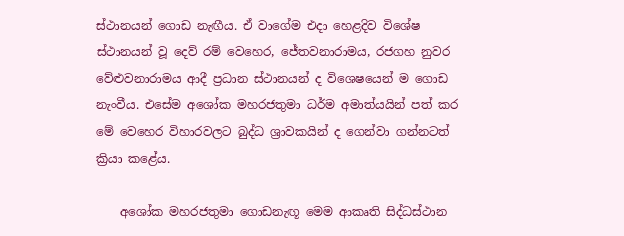ස්ථානයන් ගොඩ නැඟීය. ඒ වාගේම එදා හෙළදිව විශේෂ ස්ථානයන් වූ දෙව් රම් වෙහෙර, ජේතවනාරාමය, රජගහ නුවර වේළුවනාරාමය ආදී ප්‍රධාන ස්ථානයන් ද විශෙෂයෙන් ම ගොඩ නැංවීය. එසේම අශෝක මහරජතුමා ධර්ම අමාත්යයින් පත් කර මේ වෙහෙර විහාරවලට බුද්ධ ශ්‍රාවකයින් ද ගෙන්වා ගන්නටත් ක්‍රියා කළේය.

    අශෝක මහරජතුමා ගොඩනැඟූ මෙම ආකෘති සිද්ධස්ථාන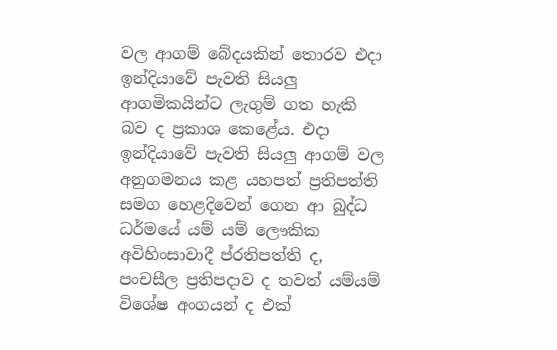වල ආගම් බේදයකින් තොරව එදා ඉන්දියාවේ පැවති සියලු ආගමිකයින්ට ලැගුම් ගත හැකි බව ද ප්‍රකාශ කෙළේය. එදා ඉන්දියාවේ පැවති සියලු ආගම් වල අනුගමනය කළ යහපත් ප්‍රතිපත්ති සමග හෙළදිවෙන් ගෙන ආ බුද්ධ ධර්මයේ යම් යම් ලෞකික අවිහිංසාවාදී ප්රතිපත්ති ද, පංචසීල ප්‍රතිපදාව ද තවත් යම්යම් විශේෂ අංගයන් ද එක්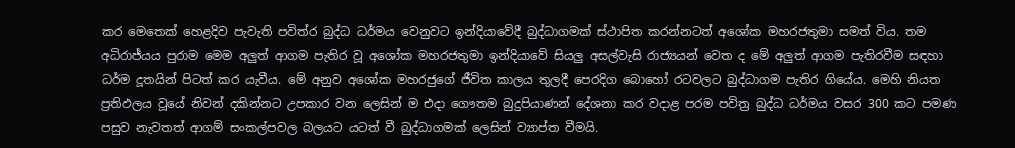කර මෙතෙක් හෙළදිව පැවැති පවිත්ර බුද්ධ ධර්මය වෙනුවට ඉන්දියාවේදී බුද්ධාගමක් ස්ථාපිත කරන්නටත් අශෝක මහරජතුමා සමත් විය. තම අධිරාජ්යය පුරාම මෙම අලුත් ආගම පැතිර වූ අශෝක මහරජතුමා ඉන්දියාවේ සියලු අසල්වැසි රාජ්‍යයන් වෙත ද මේ අලුත් ආගම පැතිරවීම සඳහා ධර්ම දූතයින් පිටත් කර යැවීය. මේ අනුව අශෝක මහරජුගේ ජීවිත කාලය තුලදී පෙරදිග බොහෝ රටවලට බුද්ධාගම පැතිර ගියේය. මෙහි නියත ප්‍රතිඵලය වූයේ නිවන් දකින්නට උපකාර වන ලෙසින් ම එදා ගෞතම බුදුපියාණන් දේශනා කර වදාළ පරම පවිත්‍ර බුද්ධ ධර්මය වසර 300 කට පමණ පසුව නැවතත් ආගම් සංකල්පවල බලයට යටත් වී බුද්ධාගමක් ලෙසින් ව්‍යාප්ත වීමයි.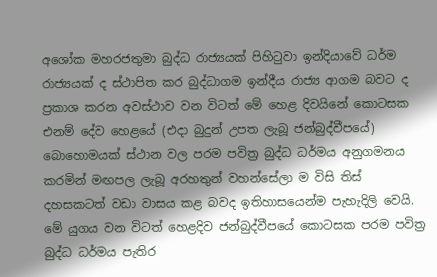අශෝක මහරජතුමා බුද්ධ රාජ්‍යයක් පිහිටුවා ඉන්දියාවේ ධර්ම රාජ්‍යයක් ද ස්ථාපිත කර බුද්ධාගම ඉන්දීය රාජ්‍ය ආගම බවට ද ප්‍රකාශ කරන අවස්ථාව වන විටත් මේ හෙළ දිවයිනේ කොටසක එනම් දේව හෙළයේ (එදා බුදුන් උපත ලැබූ ජන්බුද්වීපයේ) බොහොමයක් ස්ථාන වල පරම පවිත්‍ර බුද්ධ ධර්මය අනුගමනය කරමින් මඟපල ලැබූ අරහතුන් වහන්සේලා ම විසි තිස් දහසකටත් වඩා වාසය කළ බවද ඉතිහාසයෙන්ම පැහැදිලි වෙයි. මේ යුගය වන විටත් හෙළදිව ජන්බුද්වීපයේ කොටසක පරම පවිත්‍ර බුද්ධ ධර්මය පැතිර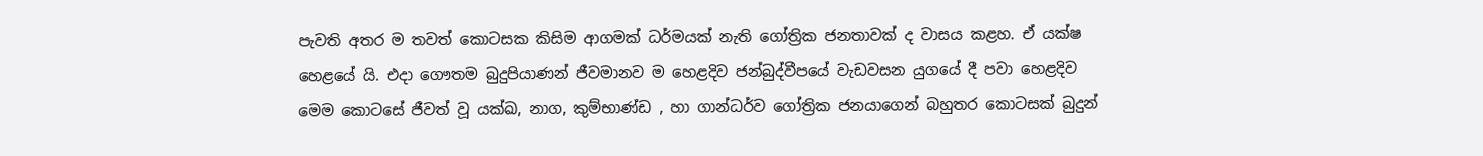පැවති අතර ම තවත් කොටසක කිසිම ආගමක් ධර්මයක් නැති ගෝත්‍රික ජනතාවක් ද වාසය කළහ. ඒ යක්ෂ හෙළයේ යි. එදා ගෞතම බුදුපියාණන් ජීවමානව ම හෙළදිව ජන්බුද්වීපයේ වැඩවසන යුගයේ දී පවා හෙළදිව මෙම කොටසේ ජීවත් වූ යක්ඛ, නාග, කුම්භාණ්ඩ , හා ගාන්ධර්ව ගෝත්‍රික ජනයාගෙන් බහුතර කොටසක් බුදුන්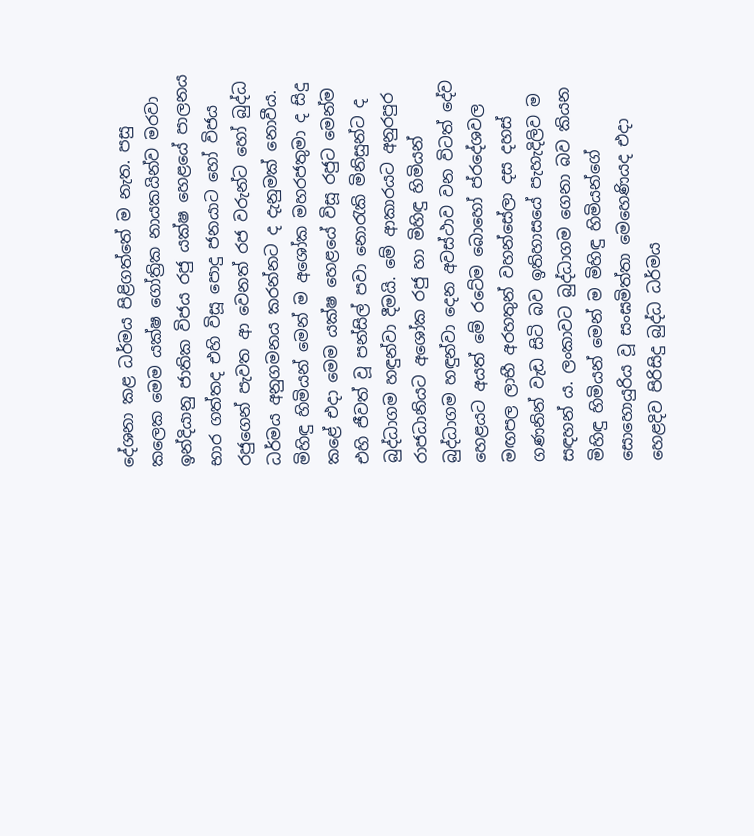දේශනා කළ ධර්මය පිළිගත්තේ ම නැත. පසු කලෙක මෙම යක්ෂ ගෝත්‍රික නායකයින්ව මරවා ඉන්දියානු ජාතික විජය රජු යක්ෂ හෙළයේ පාලනය භාර ගත්තද එහි විසූ පොදු ජනයාට හෝ විජය රජුගෙන් පැවත ආ වෙනත් රජ වරුන්ට හෝ බුද්ධ ධර්මය අනුගමනය කරන්නට ද දැනුමක් නොවීය. මිහිඳු හිමියන් මෙන් ම අශෝක මහරජතුමා ද සිදු කළේ එදා මෙම යක්ෂ හෙළයේ විසූ රජුට මෙන්ම එහි ජීවත් වූ පන්සිල් පවා නොරැකි මිනිසුන්ට ද බුද්ධාගම හඳුන්වා දීමයි. මේ ආකාරයට අනුරපුර රාජධානියට අශෝක රජු හා මිහිඳු හිමියන් බුද්ධාගම හඳුන්වා දෙන අවස්ථාව වන විටත් දේව හෙළයට අයත් මේ රටේම බොහෝ ප්රදේශවල මඟපල ලාභී අරහතුන් වහන්සේලා දස දහස් ගණනින් වැඩ සිටි බව ඉතිහාසයේ පැහැදිලිව ම සඳහන් ය. ලංකාවට බුද්ධාගම ගෙනා බව කියන මිහිඳු හිමියන් මෙන් ම මිහිඳු හිමියන්ගේ සොහොයුරිය වූ සංඝමිත්තා මෙහෙණියද එදා හෙළදිව පිරිසිදු බුද්ධ ධර්මය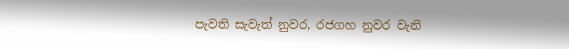පැවති සැවැත් නුවර, රජගහ නුවර වැනි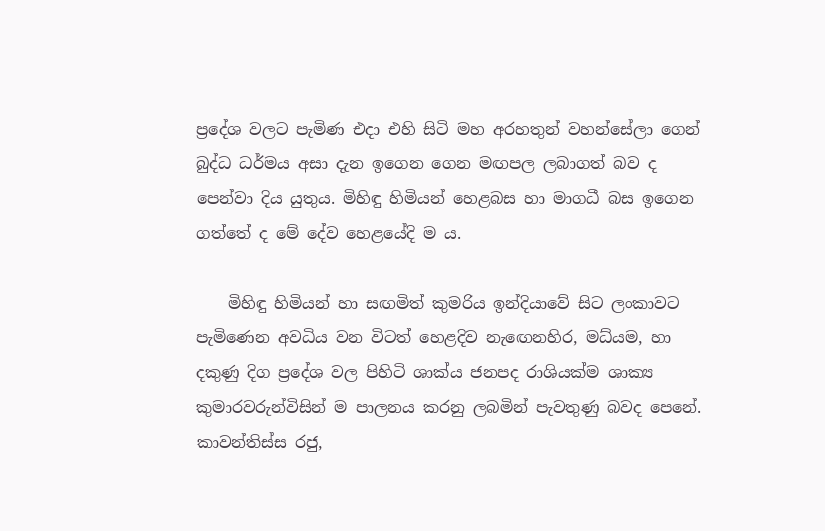ප්‍රදේශ වලට පැමිණ එදා එහි සිටි මහ අරහතුන් වහන්සේලා ගෙන් බුද්ධ ධර්මය අසා දැන ඉගෙන ගෙන මඟපල ලබාගත් බව ද පෙන්වා දිය යුතුය. මිහිඳු හිමියන් හෙළබස හා මාගධී බස ඉගෙන ගත්තේ ද මේ දේව හෙළයේදි ම ය.

    මිහිඳු හිමියන් හා සඟමිත් කුමරිය ඉන්දියාවේ සිට ලංකාවට පැමිණෙන අවධිය වන විටත් හෙළදිව නැඟෙනහිර, මධ්යම, හා දකුණු දිග ප්‍රදේශ වල පිහිටි ශාක්ය ජනපද රාශියක්ම ශාක්‍ය කුමාරවරුන්විසින් ම පාලනය කරනු ලබමින් පැවතුණු බවද පෙනේ. කාවන්තිස්ස රජු,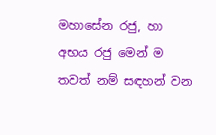මහාසේන රජු, හා අභය රජු මෙන් ම තවත් නම් සඳහන් වන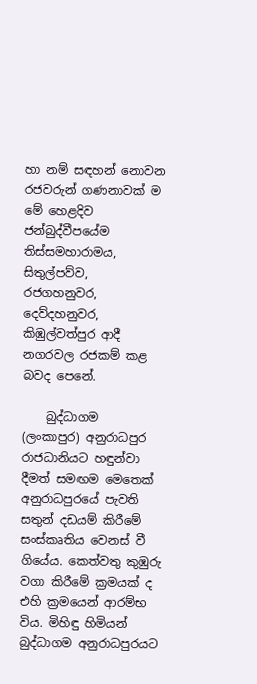හා නම් සඳහන් නොවන රජවරුන් ගණනාවක් ම මේ හෙළදිව ජන්බුද්වීපයේම තිස්සමහාරාමය, සිතුල්පව්ව, රජගහනුවර, දෙව්දහනුවර, කිඹුල්වත්පුර ආදී නගරවල රජකම් කළ බවද පෙනේ.

    බුද්ධාගම (ලංකාපුර) අනුරාධපුර රාජධානියට හඳුන්වා දීමත් සමඟම මෙතෙක් අනුරාධපුරයේ පැවති සතුන් දඩයම් කිරීමේ සංස්කෘතිය වෙනස් වී ගියේය. කෙත්වතු කුඹුරු වගා කිරීමේ ක්‍රමයක් ද එහි ක්‍රමයෙන් ආරම්භ විය. මිහිඳු හිමියන් බුද්ධාගම අනුරාධපුරයට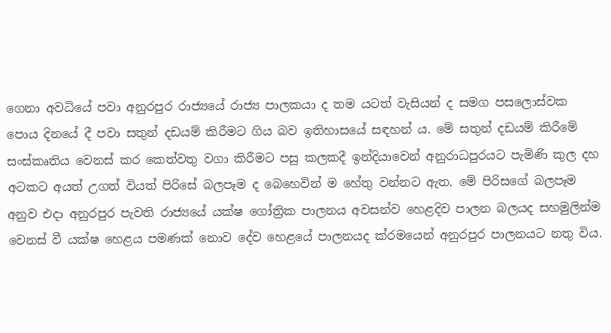ගෙනා අවධියේ පවා අනුරපුර රාජ්‍යයේ රාජ්‍ය පාලකයා ද තම යටත් වැසියන් ද සමග පසලොස්වක පොය දිනයේ දී පවා සතුන් දඩයම් කිරීමට ගිය බව ඉතිහාසයේ සඳහන් ය. මේ සතුන් දඩයම් කිරීමේ සංස්කෘතිය වෙනස් කර කෙත්වතු වගා කිරීමට පසු කලකදී ඉන්දියාවෙන් අනුරාධපුරයට පැමිණි කුල දහ අටකට අයත් උගත් වියත් පිරිසේ බලපෑම ද බෙහෙවින් ම හේතු වන්නට ඇත. මේ පිරිසගේ බලපෑම අනුව එදා අනුරපුර පැවති රාජ්‍යයේ යක්ෂ ගෝත්‍රික පාලනය අවසන්ව හෙළදිව පාලන බලයද සහමුලින්ම වෙනස් වී යක්ෂ හෙළය පමණක් නොව දේව හෙළයේ පාලනයද ක්රමයෙන් අනුරපුර පාලනයට නතු විය.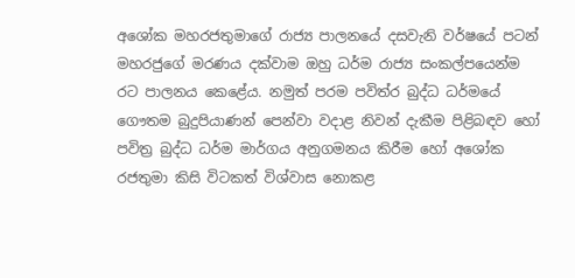අශෝක මහරජතුමාගේ රාජ්‍ය පාලනයේ දසවැනි වර්ෂයේ පටන් මහරජුගේ මරණය දක්වාම ඔහු ධර්ම රාජ්‍ය සංකල්පයෙන්ම රට පාලනය කෙළේය. නමුත් පරම පවිත්ර බුද්ධ ධර්මයේ ගෞතම බුදුපියාණන් පෙන්වා වදාළ නිවන් දැකීම පිළිබඳව හෝ පවිත්‍ර බුද්ධ ධර්ම මාර්ගය අනුගමනය කිරීම හෝ අශෝක රජතුමා කිසි විටකත් විශ්වාස නොකළ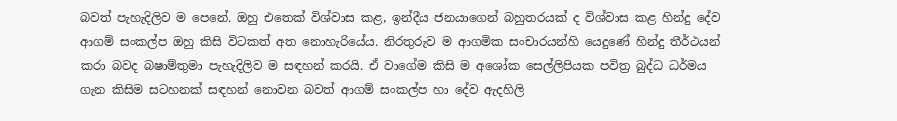බවත් පැහැදිලිව ම පෙනේ. ඔහු එතෙක් විශ්වාස කළ, ඉන්දීය ජනයාගෙන් බහුතරයක් ද විශ්වාස කළ හින්දු දේව ආගම් සංකල්ප ඔහු කිසි විටකත් අත නොහැරියේය. නිරතුරුව ම ආගමික සංචාරයන්හි යෙදුණේ හින්දු තීර්ථයන් කරා බවද බෂාම්තුමා පැහැදිලිව ම සඳහන් කරයි. ඒ වාගේම කිසි ම අශෝක සෙල්ලිපියක පවිත්‍ර බුද්ධ ධර්මය ගැන කිසිම සටහනක් සඳහන් නොවන බවත් ආගම් සංකල්ප හා දේව ඇදහිලි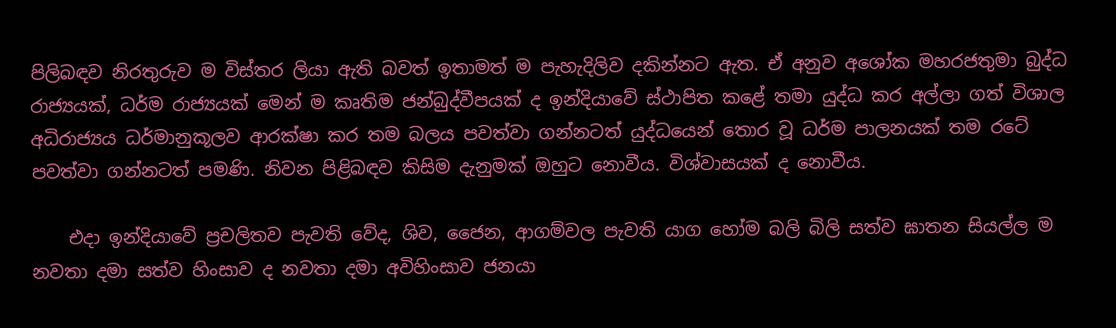පිලිබඳව නිරතුරුව ම විස්තර ලියා ඇති බවත් ඉතාමත් ම පැහැදිලිව දකින්නට ඇත. ඒ අනුව අශෝක මහරජතුමා බුද්ධ රාජ්‍යයක්, ධර්ම රාජ්‍යයක් මෙන් ම කෘතිම ජන්බුද්වීපයක් ද ඉන්දියාවේ ස්ථාපිත කළේ තමා යුද්ධ කර අල්ලා ගත් විශාල අධිරාජ්‍යය ධර්මානුකූලව ආරක්ෂා කර තම බලය පවත්වා ගන්නටත් යුද්ධයෙන් තොර වූ ධර්ම පාලනයක් තම රටේ පවත්වා ගන්නටත් පමණි. නිවන පිළිබඳව කිසිම දැනුමක් ඔහුට නොවීය. විශ්වාසයක් ද නොවීය.

    එදා ඉන්දියාවේ ප්‍රචලිතව පැවති වේද, ශිව, ජෛන, ආගම්වල පැවති යාග හෝම බලි බිලි සත්ව ඝාතන සියල්ල ම නවතා දමා සත්ව හිංසාව ද නවතා දමා අවිහිංසාව ජනයා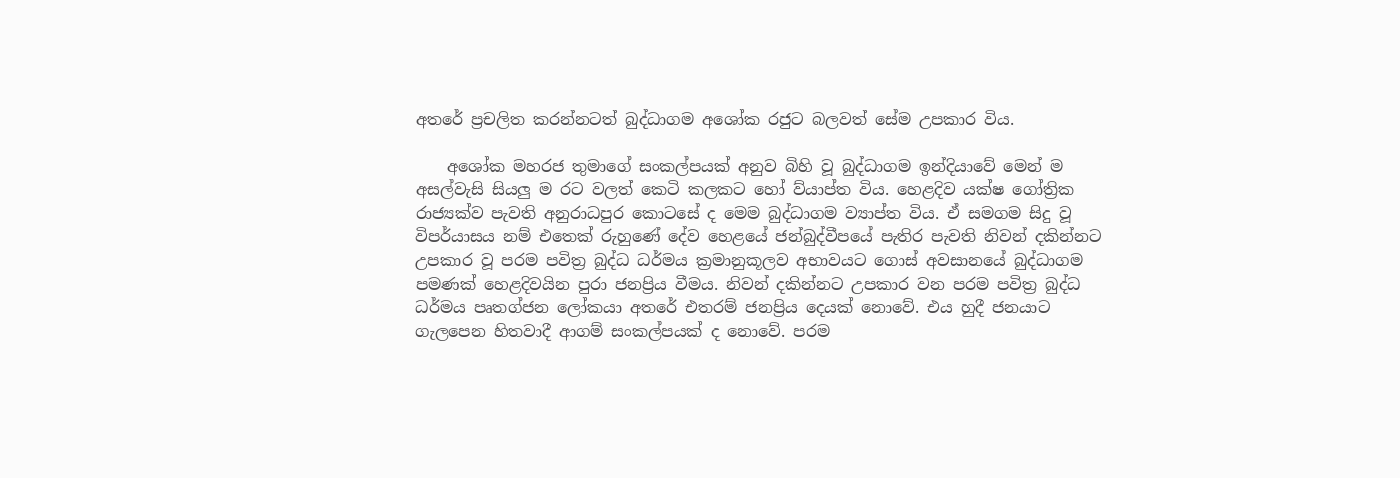අතරේ ප්‍රචලිත කරන්නටත් බුද්ධාගම අශෝක රජුට බලවත් සේම උපකාර විය.

    අශෝක මහරජ තුමාගේ සංකල්පයක් අනුව බිහි වූ බුද්ධාගම ඉන්දියාවේ මෙන් ම අසල්වැසි සියලු ම රට වලත් කෙටි කලකට හෝ ව්යාප්ත විය. හෙළදිව යක්ෂ ගෝත්‍රික රාජ්‍යක්ව පැවති අනුරාධපුර කොටසේ ද මෙම බුද්ධාගම ව්‍යාප්ත විය. ඒ සමගම සිදු වූ විපර්යාසය නම් එතෙක් රුහුණේ දේව හෙළයේ ජන්බුද්වීපයේ පැතිර පැවති නිවන් දකින්නට උපකාර වූ පරම පවිත්‍ර බුද්ධ ධර්මය ක්‍රමානුකූලව අභාවයට ගොස් අවසානයේ බුද්ධාගම පමණක් හෙළදිවයින පුරා ජනප්‍රිය වීමය. නිවන් දකින්නට උපකාර වන පරම පවිත්‍ර බුද්ධ ධර්මය පෘතග්ජන ලෝකයා අතරේ එතරම් ජනප්‍රිය දෙයක් නොවේ. එය හුදී ජනයාට ගැලපෙන හිතවාදී ආගම් සංකල්පයක් ද නොවේ. පරම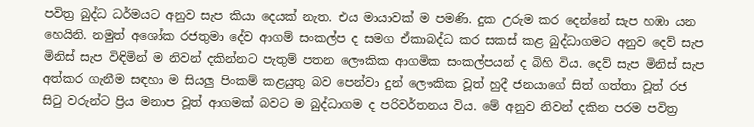පවිත්‍ර බුද්ධ ධර්මයට අනුව සැප කියා දෙයක් නැත. එය මායාවක් ම පමණි. දුක උරුම කර දෙන්නේ සැප හඹා යන හෙයිනි. නමුත් අශෝක රජතුමා දේව ආගම් සංකල්ප ද සමග ඒකාබද්ධ කර සකස් කළ බුද්ධාගමට අනුව දෙව් සැප මිනිස් සැප විඳිමින් ම නිවන් දකින්නට පැතුම් පතන ලෞකික ආගමික සංකල්පයන් ද බිහි විය. දෙව් සැප මිනිස් සැප අත්කර ගැනීම සඳහා ම සියලු පිංකම් කළයුතු බව පෙන්වා දුන් ලෞකික වූත් හුදී ජනයාගේ සිත් ගත්තා වූත් රජ සිටු වරුන්ට ප්‍රිය මනාප වූත් ආගමක් බවට ම බුද්ධාගම ද පරිවර්තනය විය. මේ අනුව නිවන් දකින පරම පවිත්‍ර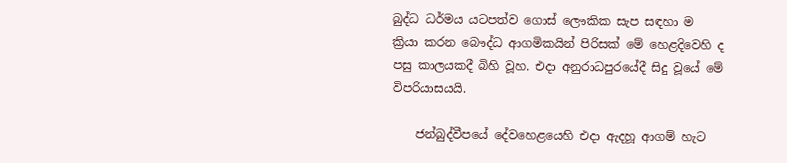බුද්ධ ධර්මය යටපත්ව ගොස් ලෞකික සැප සඳහා ම ක්‍රියා කරන බෞද්ධ ආගමිකයින් පිරිසක් මේ හෙළදිවෙහි ද පසු කාලයකදී බිහි වූහ. එදා අනුරාධපුරයේදී සිදු වූයේ මේ විපරියාසයයි.

    ජන්බුද්වීපයේ දේවහෙළයෙහි එදා ඇදහූ ආගම් හැට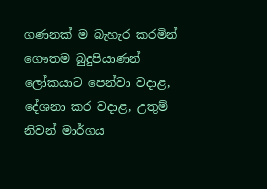ගණනක් ම බැහැර කරමින් ගෞතම බුදුපියාණන් ලෝකයාට පෙන්වා වදාළ, දේශනා කර වදාළ, උතුම් නිවන් මාර්ගය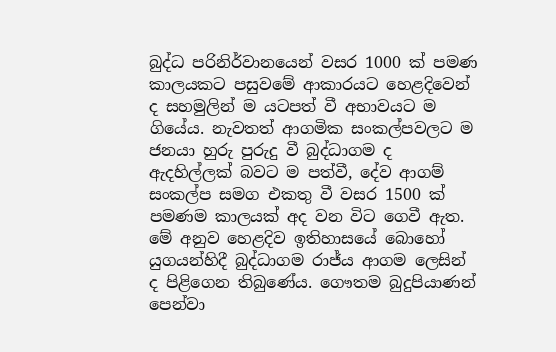බුද්ධ පරිනිර්වානයෙන් වසර 1000 ක් පමණ කාලයකට පසුවමේ ආකාරයට හෙළදිවෙන් ද සහමුලින් ම යටපත් වී අභාවයට ම ගියේය. නැවතත් ආගමික සංකල්පවලට ම ජනයා හුරු පුරුදු වී බුද්ධාගම ද ඇදහිල්ලක් බවට ම පත්වී, දේව ආගම් සංකල්ප සමග එකතු වී වසර 1500 ක් පමණම කාලයක් අද වන විට ගෙවී ඇත. මේ අනුව හෙළදිව ඉතිහාසයේ බොහෝ යුගයන්හිදී බුද්ධාගම රාජ්ය ආගම ලෙසින් ද පිළිගෙන තිබුණේය. ගෞතම බුදුපියාණන් පෙන්වා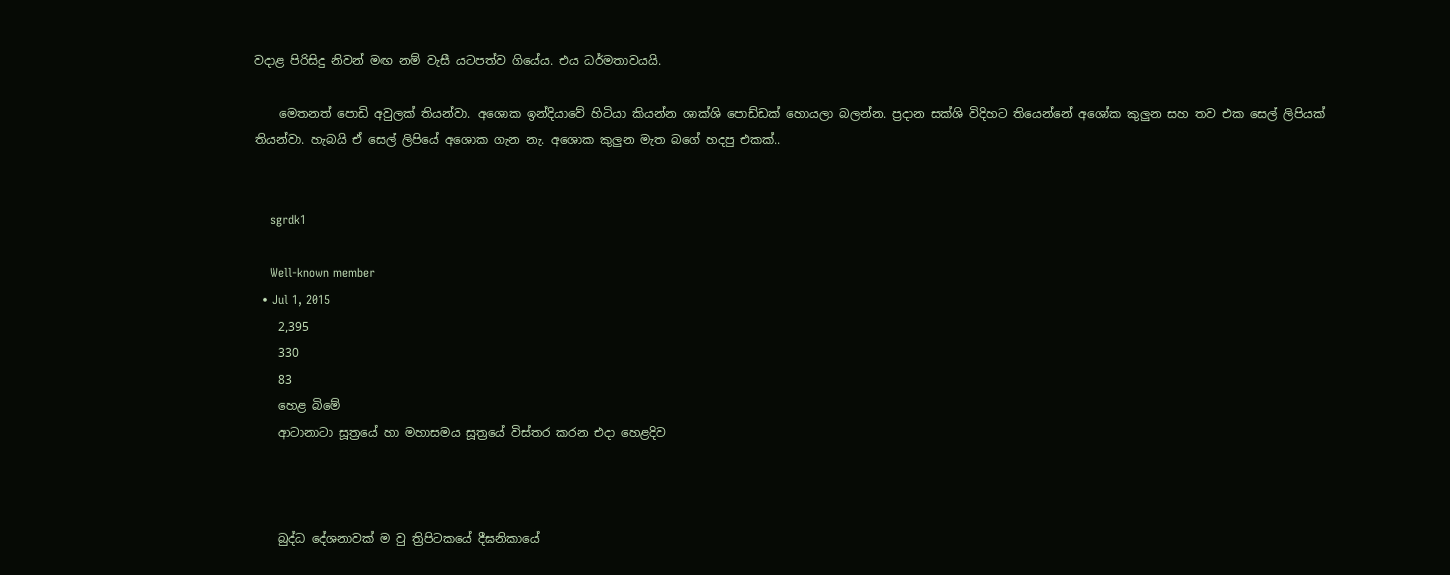වදාළ පිරිසිදු නිවන් මඟ නම් වැසී යටපත්ව ගියේය. එය ධර්මතාවයයි.

    මෙතනත් පොඩි අවුලක් තියන්වා. අශොක ඉන්දියාවේ හිටියා කියන්න ශාක්ශි පොඩ්ඩක් හොයලා බලන්න. ප්‍රදාන සක්ශි විදිහට තියෙන්නේ අශෝක කුලුන සහ තව එක සෙල් ලිපියක් තියන්වා. හැබයි ඒ සෙල් ලිපියේ අශොක ගැන නැ. අශොක කුලුන මැත බගේ හදපු එකක්..


    sgrdk1

    Well-known member
  • Jul 1, 2015
    2,395
    330
    83
    හෙළ බිමේ
    ආටානාටා සූත්‍රයේ හා මහාසමය සූත්‍රයේ විස්තර කරන එදා හෙළදිව



    බුද්ධ දේශනාවක් ම වු ත්‍රිපිටකයේ දීඝනිකායේ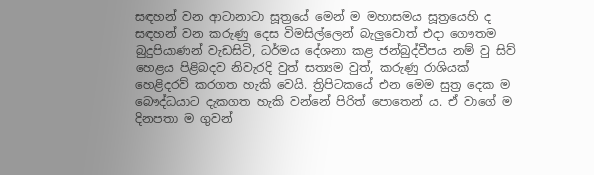සඳහන් වන ආටානාටා සූත්‍රයේ මෙන් ම මහාසමය සූත්‍රයෙහි ද සඳහන් වන කරුණු දෙස විමසිල්ලෙන් බැලුවොත් එදා ගෞතම බුදුපියාණන් වැඩසිටි, ධර්මය දේශනා කළ ජන්බුද්වීපය නම් වු සිව් හෙළය පිළිබදව නිවැරදි වුත් සත්‍යම වුත්, කරුණු රාශියක් හෙළිදරව් කරගත හැකි වෙයි. ත්‍රිපිටකයේ එන මෙම සුත්‍ර දෙක ම බෞද්ධයාට දැකගත හැකි වන්නේ පිරිත් පොතෙන් ය. ඒ වාගේ ම දිනපතා ම ගුවන්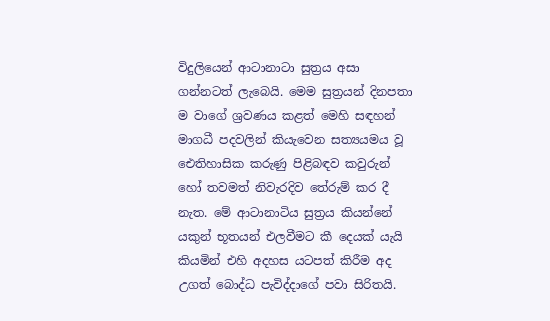විදුලියෙන් ආටානාටා සුත්‍රය අසා ගන්නටත් ලැබෙයි. මෙම සුත්‍රයන් දිනපතා ම වාගේ ශ්‍රවණය කළත් මෙහි සඳහන් මාගධී පදවලින් කියැවෙන සත්‍යයමය වූ ඓතිහාසික කරුණු පිළිබඳව කවුරුන් හෝ තවමත් නිවැරදිව තේරුම් කර දී නැත. මේ ආටානාටිය සුත්‍රය කියන්නේ යකුන් භූතයන් එලවීමට කී දෙයක් යැයි කියමින් එහි අදහස යටපත් කිරීම අද උගත් බොද්ධ පැවිද්දාගේ පවා සිරිතයි.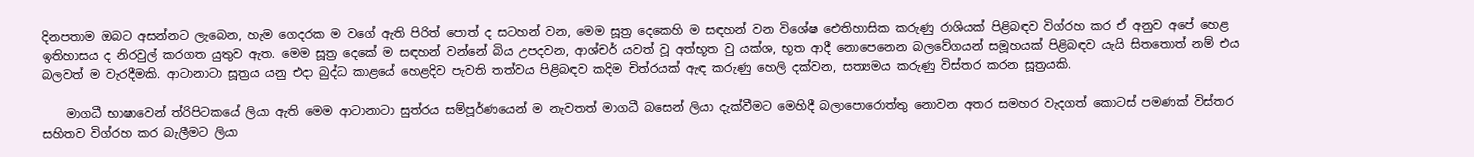දිනපතාම ඔබට අසන්නට ලැබෙන, හැම ගෙදරක ම වගේ ඇති පිරිත් පොත් ද සටහන් වන, මෙම සූත්‍ර දෙකෙහි ම සඳහන් වන විශේෂ ඓතිහාසික කරුණු රාශියක් පිළිබඳව විග්රහ කර ඒ අනුව අපේ හෙළ ඉතිහාසය ද නිරවුල් කරගත යුතුව ඇත. මෙම සූත්‍ර දෙකේ ම සඳහන් වන්නේ බිය උපදවන, ආශ්චර් යවත් වූ අත්භූත වු යක්ශ, භූත ආදී නොපෙනෙන බලවේගයන් සමූහයක් පිළිබඳව යැයි සිතතොත් නම් එය බලවත් ම වැරදීමකි. ආටානාටා සූත්‍රය යනු එදා බුද්ධ කාළයේ හෙළදිව පැවති තත්වය පිළිබඳව කදිම චිත්රයක් ඇඳ කරුණු හෙලි දක්වන, සත්‍යමය කරුණු විස්තර කරන සූත්‍රයකි.

    මාගධී භාෂාවෙන් ත්රිපිටකයේ ලියා ඇති මෙම ආටානාටා සුත්රය සම්පූර්ණයෙන් ම නැවතත් මාගධී බසෙන් ලියා දැක්වීමට මෙහිදී බලාපොරොත්තු නොවන අතර සමහර වැදගත් කොටස් පමණක් විස්තර සහිතව විග්රහ කර බැලීමට ලියා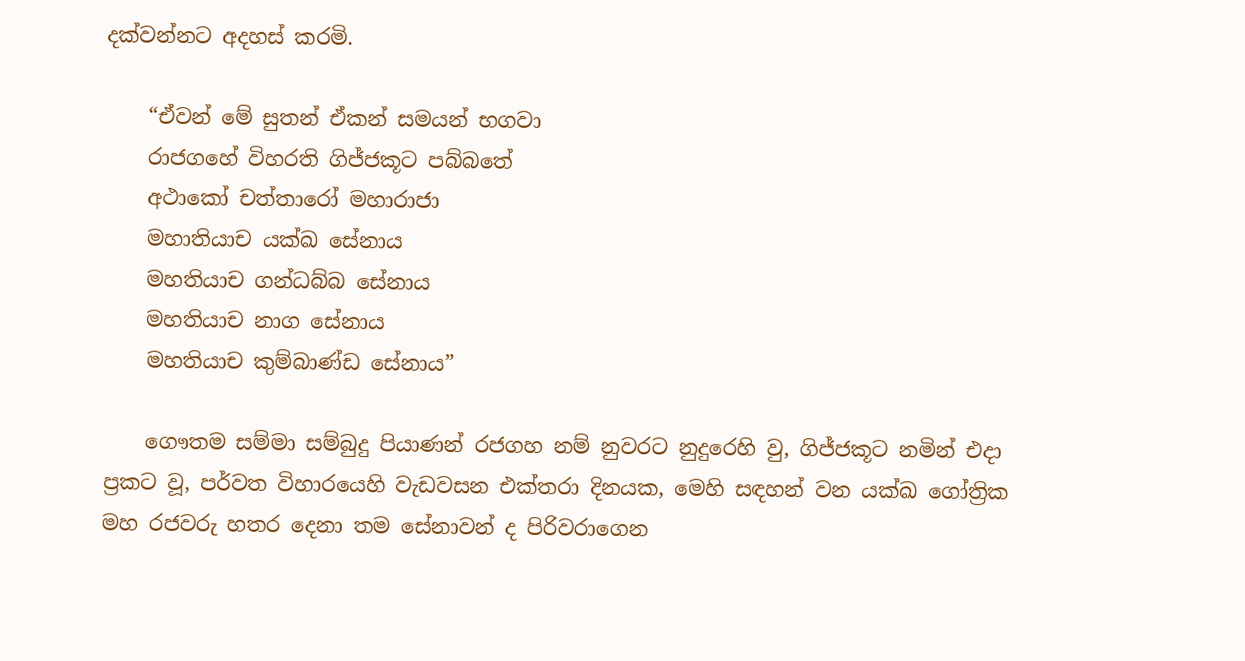දක්වන්නට අදහස් කරමි.

    “ඒවන් මේ සුතන් ඒකන් සමයන් භගවා
    රාජගහේ විහරති ගිජ්ජකූට පබ්බතේ
    අථාකෝ චත්තාරෝ මහාරාජා
    මහාතියාච යක්ඛ සේනාය
    මහතියාච ගන්ධබ්බ සේනාය
    මහතියාච නාග සේනාය
    මහතියාච කුම්බාණ්ඩ සේනාය”

    ගෞතම සම්මා සම්බුදු පියාණන් රජගහ නම් නුවරට නුදුරෙහි වු, ගිජ්ජකූට නමින් එදා ප්‍රකට වූ, පර්වත විහාරයෙහි වැඩවසන එක්තරා දිනයක, මෙහි සඳහන් වන යක්ඛ ගෝත්‍රික මහ රජවරු හතර දෙනා තම සේනාවන් ද පිරිවරාගෙන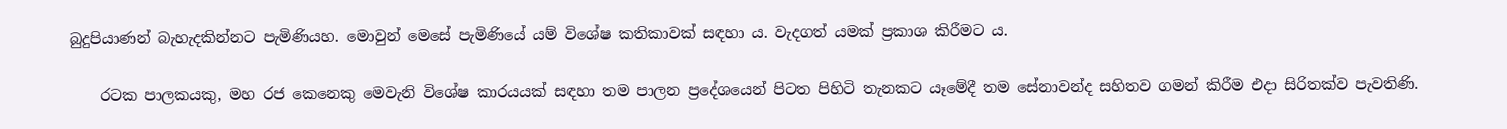බුදුපියාණන් බැහැදකින්නට පැමිණියහ. මොවුන් මෙසේ පැමිණියේ යම් විශේෂ කතිකාවක් සඳහා ය. වැදගත් යමක් ප්‍රකාශ කිරීමට ය.

    රටක පාලකයකු, මහ රජ කෙනෙකු මෙවැනි විශේෂ කාරයයක් සඳහා තම පාලන ප්‍රදේශයෙන් පිටත පිහිටි තැනකට යෑමේදී තම සේනාවන්ද සහිතව ගමන් කිරීම එදා සිරිතක්ව පැවතිණි.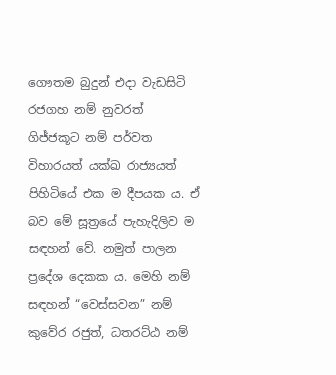ගෞතම බුදුන් එදා වැඩසිටි රජගහ නම් නුවරත් ගිජ්ජකූට නම් පර්වත විහාරයත් යක්ඛ රාජ්‍යයත් පිහිටියේ එක ම දීපයක ය. ඒ බව මේ සූත්‍රයේ පැහැදිලිව ම සඳහන් වේ. නමුත් පාලන ප්‍රදේශ දෙකක ය. මෙහි නම් සඳහන් “වෙස්සවන” නම් කුවේර රජුත්, ධතරට්ඨ නම්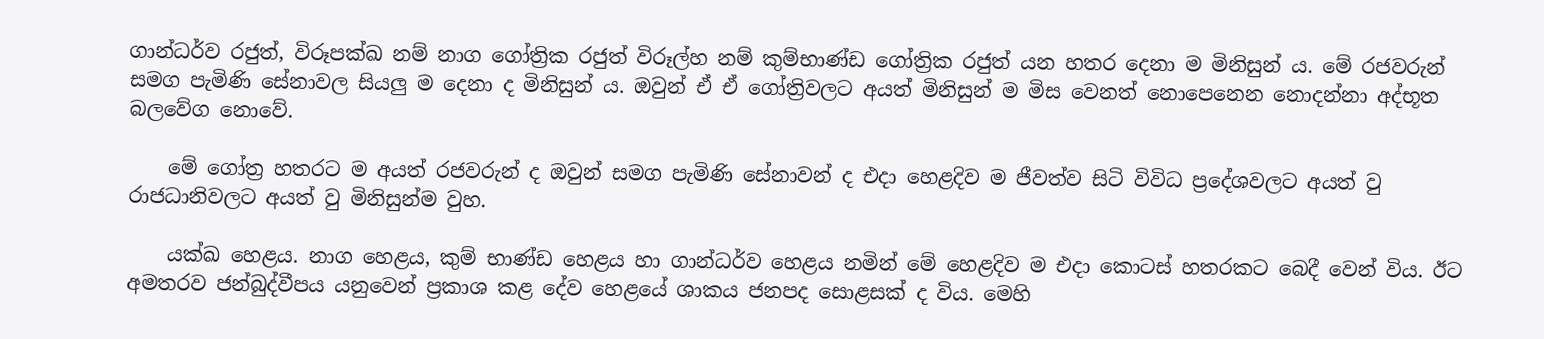ගාන්ධර්ව රජුත්, විරූපක්ඛ නම් නාග ගෝත්‍රික රජුත් විරූල්හ නම් කුම්භාණ්ඩ ගෝත්‍රික රජුත් යන හතර දෙනා ම මිනිසුන් ය. මේ රජවරුන් සමග පැමිණි සේනාවල සියලු ම දෙනා ද මිනිසුන් ය. ඔවුන් ඒ ඒ ගෝත්‍රිවලට අයත් මිනිසුන් ම මිස වෙනත් නොපෙනෙන නොදන්නා අද්භූත බලවේග නොවේ.

    මේ ගෝත්‍ර හතරට ම අයත් රජවරුන් ද ඔවුන් සමග පැමිණි සේනාවන් ද එදා හෙළදිව ම ජීවත්ව සිටි විවිධ ප්‍රදේශවලට අයත් වු රාජධානිවලට අයත් වු මිනිසුන්ම වුහ.

    යක්ඛ හෙළය. නාග හෙළය, කුම් භාණ්ඩ හෙළය හා ගාන්ධර්ව හෙළය නමින් මේ හෙළදිව ම එදා කොටස් හතරකට බෙදී වෙන් විය. ඊට අමතරව ජන්බුද්වීපය යනුවෙන් ප්‍රකාශ කළ දේව හෙළයේ ශාකය ජනපද සොළසක් ද විය. මෙහි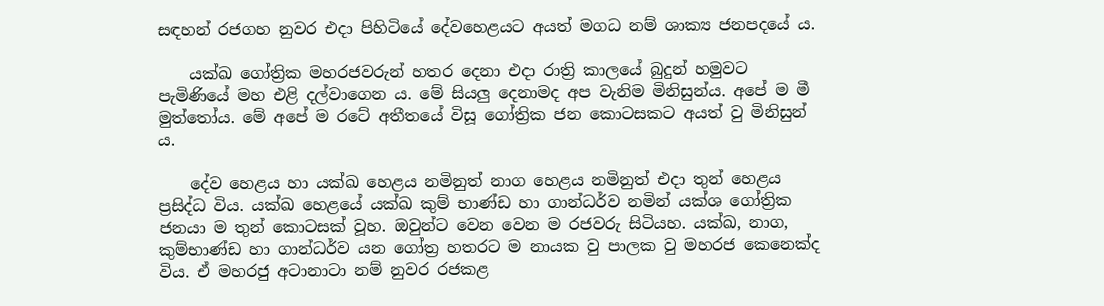සඳහන් රජගහ නුවර එදා පිහිටියේ දේවහෙළයට අයත් මගධ නම් ශාක්‍ය ජනපදයේ ය.

    යක්ඛ ගෝත්‍රික මහරජවරුන් හතර දෙනා එදා රාත්‍රි කාලයේ බුදුන් හමුවට පැමිණියේ මහ එළි දල්වාගෙන ය. මේ සියලු දෙනාමද අප වැනිම මිනිසුන්ය. අපේ ම මී මුත්තෝය. මේ අපේ ම රටේ අතීතයේ විසූ ගෝත්‍රික ජන කොටසකට අයත් වු මිනිසුන් ය.

    දේව හෙළය හා යක්ඛ හෙළය නමිනුත් නාග හෙළය නමිනුත් එදා තුන් හෙළය ප්‍රසිද්ධ විය. යක්ඛ හෙළයේ යක්ඛ කුම් භාණ්ඩ හා ගාන්ධර්ව නමින් යක්ශ ගෝත්‍රික ජනයා ම තුන් කොටසක් වූහ. ඔවුන්ට වෙන වෙන ම රජවරු සිටියහ. යක්ඛ, නාග, කුම්භාණ්ඩ හා ගාන්ධර්ව යන ගෝත්‍ර හතරට ම නායක වු පාලක වු මහරජ කෙනෙක්ද විය. ඒ මහරජු අටානාටා නම් නුවර රජකළ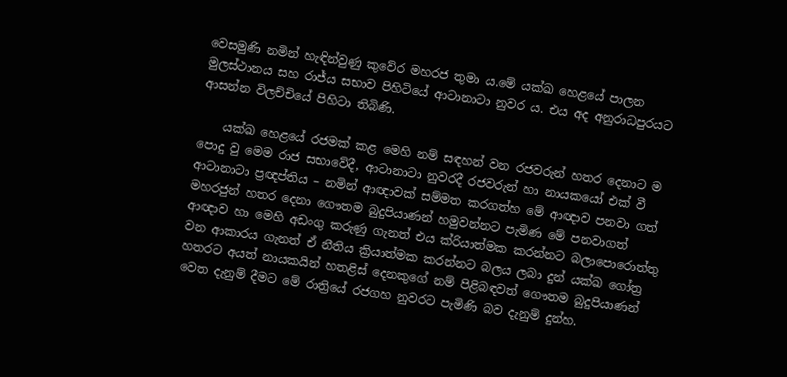වෙසමුණි නමින් හැඳින්වුණු කුවේර මහරජ තුමා ය.මේ යක්ඛ හෙළයේ පාලන මුලස්ථානය සහ රාජ්ය සභාව පිහිටියේ ආටානාටා නුවර ය. එය අද අනුරාධපුරයට ආසන්න විලච්චියේ පිහිටා තිබිණි.

    යක්ඛ හෙළයේ රජමක් කළ මෙහි නම් සඳහන් වන රජවරුන් හතර දෙනාට ම පොදු වු මෙම රාජ සභාවේදී, ආටානාටා නුවරදී රජවරුන් හා නායකයෝ එක් වී ආටානාටා ප්‍රඥප්තිය – නමින් ආඥාවක් සම්මත කරගත්හ මේ ආඥාව පනවා ගත් මහරජුන් හතර දෙනා ගෞතම බුදුපියාණන් හමුවන්නට පැමිණ මේ පනවාගත් ආඥාව හා මෙහි අඩංගු කරුණු ගැනත් එය ක්රියාත්මක කරන්නට බලාපොරොත්තු වන ආකාරය ගැනත් ඒ නීතිය ක්‍රියාත්මක කරන්නට බලය ලබා දුන් යක්ඛ ගෝත්‍ර හතරට අයත් නායකයින් හතළිස් දෙනකුගේ නම් පිළිබඳවත් ගෞතම බුදුපියාණන් වෙත දැනුම් දීමට මේ රාත්‍රියේ රජගහ නුවරට පැමිණි බව දැනුම් දුන්හ.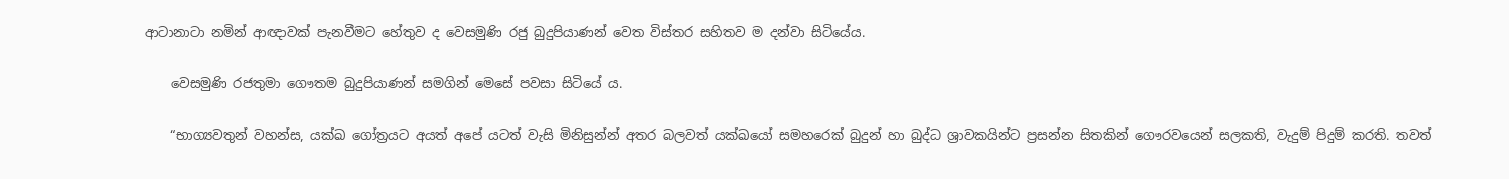ආටානාටා නමින් ආඥාවක් පැනවීමට හේතුව ද වෙසමුණි රජු බුදුපියාණන් වෙත විස්තර සහිතව ම දන්වා සිටියේය.

    වෙසමුණි රජතුමා ගෞතම බුදුපියාණන් සමගින් මෙසේ පවසා සිටියේ ය.

    “භාග්‍යවතුන් වහන්ස, යක්ඛ ගෝත්‍රයට අයත් අපේ යටත් වැසි මිනිසුන්න් අතර බලවත් යක්ඛයෝ සමහරෙක් බුදුන් හා බුද්ධ ශ්‍රාවකයින්ට ප්‍රසන්න සිතකින් ගෞරවයෙන් සලකති, වැදුම් පිදුම් කරති. තවත්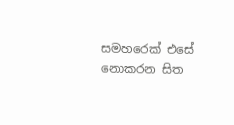සමහරෙක් එසේ නොකරන සිත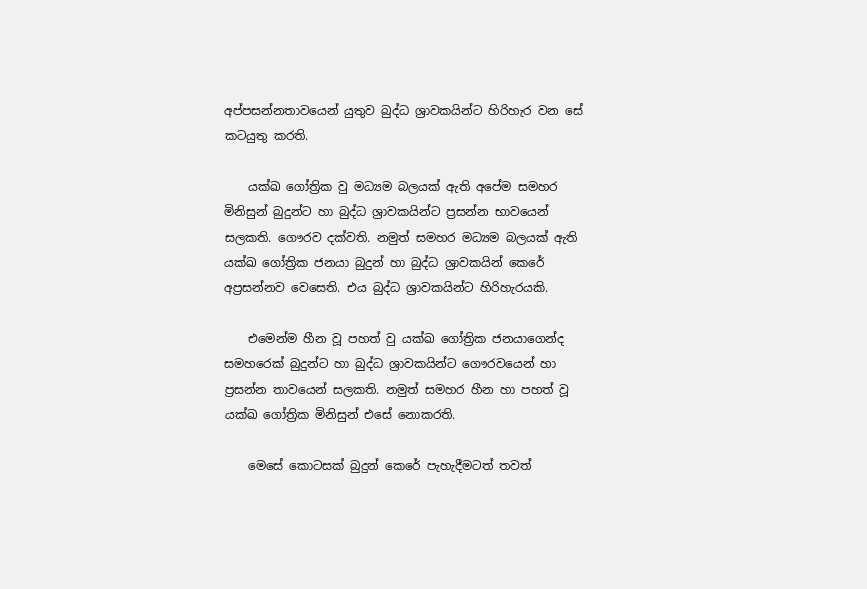අප්පසන්නතාවයෙන් යුතුව බුද්ධ ශ්‍රාවකයින්ට හිරිහැර වන සේ කටයුතු කරති.

    යක්ඛ ගෝත්‍රික වු මධ්‍යම බලයක් ඇති අපේම සමහර මිනිසුන් බුදුන්ට හා බුද්ධ ශ්‍රාවකයින්ට ප්‍රසන්න භාවයෙන් සලකති. ගෞරව දක්වති. නමුත් සමහර මධ්‍යම බලයක් ඇති යක්ඛ ගෝත්‍රික ජනයා බුදුන් හා බුද්ධ ශ්‍රාවකයින් කෙරේ අප්‍රසන්නව වෙසෙති. එය බුද්ධ ශ්‍රාවකයින්ට හිරිහැරයකි.

    එමෙන්ම හීන වූ පහත් වු යක්ඛ ගෝත්‍රික ජනයාගෙන්ද සමහරෙක් බුදුන්ට හා බුද්ධ ශ්‍රාවකයින්ට ගෞරවයෙන් හා ප්‍රසන්න තාවයෙන් සලකති. නමුත් සමහර හීන හා පහත් වූ යක්ඛ ගෝත්‍රික මිනිසුන් එසේ නොකරති.

    මෙසේ කොටසක් බුදුන් කෙරේ පැහැදීමටත් තවත්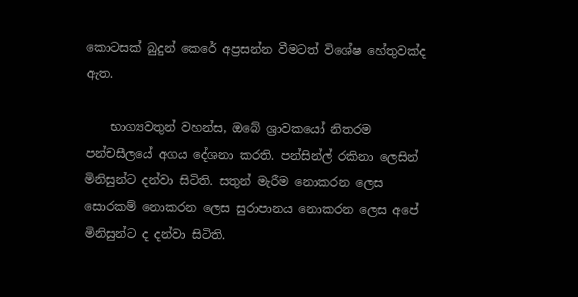කොටසක් බුදුන් කෙරේ අප්‍රසන්න වීමටත් විශේෂ හේතුවක්ද ඇත.

    භාග්‍යවතුන් වහන්ස, ඔබේ ශ්‍රාවකයෝ නිතරම පන්චසීලයේ අගය දේශනා කරති. පන්සින්ල් රකිනා ලෙසින් මිනිසුන්ට දන්වා සිටිති. සතුන් මැරීම නොකරන ලෙස සොරකම් නොකරන ලෙස සුරාපානය නොකරන ලෙස අපේ මිනිසුන්ට ද දන්වා සිටිති.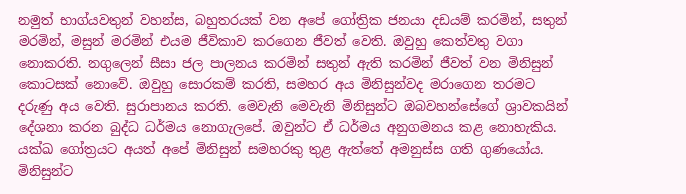නමුත් භාග්යවතුන් වහන්ස, බහුතරයක් වන අපේ ගෝත්‍රික ජනයා දඩයම් කරමින්, සතුන් මරමින්, මසුන් මරමින් එයම ජීවිකාව කරගෙන ජීවත් වෙති. ඔවුහු කෙත්වතු වගා නොකරති. නගුලෙන් සීසා ජල පාලනය කරමින් සතුන් ඇති කරමින් ජීවත් වන මිනිසුන් කොටසක් නොවේ. ඔවුහු සොරකම් කරති, සමහර අය මිනිසුන්වද මරාගෙන තරමට දරුණු අය වෙති. සුරාපානය කරති. මෙවැනි මෙවැනි මිනිසුන්ට ඔබවහන්සේගේ ශ්‍රාවකයින් දේශනා කරන බුද්ධ ධර්මය නොගැලපේ. ඔවුන්ට ඒ ධර්මය අනුගමනය කළ නොහැකිය. යක්ඛ ගෝත්‍රයට අයත් අපේ මිනිසුන් සමහරකු තුළ ඇත්තේ අමනුස්ස ගති ගුණයෝය. මිනිසුන්ට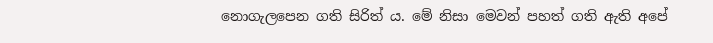නොගැලපෙන ගති සිරිත් ය. මේ නිසා මෙවන් පහත් ගති ඇති අපේ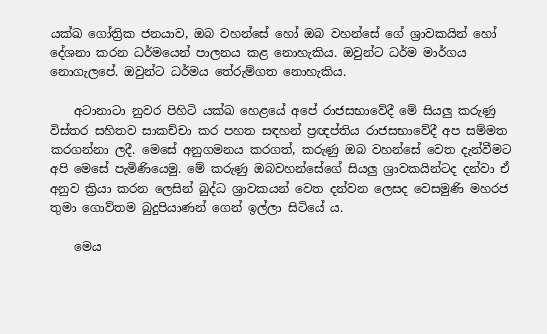යක්ඛ ගෝත්‍රික ජනයාව, ඔබ වහන්සේ හෝ ඔබ වහන්සේ ගේ ශ්‍රාවකයින් හෝ දේශනා කරන ධර්මයෙන් පාලනය කළ නොහැකිය. ඔවුන්ට ධර්ම මාර්ගය නොගැලපේ. ඔවුන්ට ධර්මය තේරුම්ගත නොහැකිය.

    අටානාටා නුවර පිහිටි යක්ඛ හෙළයේ අපේ රාජසභාවේදී මේ සියලු කරුණු විස්තර සහිතව සාකච්චා කර පහත සඳහන් ප්‍රඥප්තිය රාජසභාවේදී අප සම්මත කරගන්නා ලදී. මෙසේ අනුගමනය කරගත්, කරුණු ඔබ වහන්සේ වෙත දැන්වීමට අපි මෙසේ පැමිණියෙමු. මේ කරුණු ඔබවහන්සේගේ සියලු ශ්‍රාවකයින්ටද දන්වා ඒ අනුව ක්‍රියා කරන ලෙසින් බුද්ධ ශ්‍රාවකයන් වෙත දන්වන ලෙසද වෙසමුණි මහරජ තුමා ගොව්තම බුදුපියාණන් ගෙන් ඉල්ලා සිටියේ ය.

    මෙය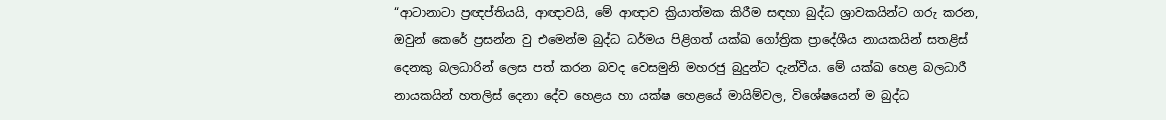“ආටානාටා ප්‍රඥප්තියයි, ආඥාවයි, මේ ආඥාව ක්‍රියාත්මක කිරීම සඳහා බුද්ධ ශ්‍රාවකයින්ට ගරු කරන, ඔවුන් කෙරේ ප්‍රසන්න වු එමෙන්ම බුද්ධ ධර්මය පිළිගත් යක්ඛ ගෝත්‍රික ප්‍රාදේශීය නායකයින් සතළිස් දෙනකු බලධාරින් ලෙස පත් කරන බවද වෙසමුනි මහරජු බුදුන්ට දැන්වීය. මේ යක්ඛ හෙළ බලධාරී නායකයින් හතලිස් දෙනා දේව හෙළය හා යක්ෂ හෙළයේ මායිම්වල, විශේෂයෙන් ම බුද්ධ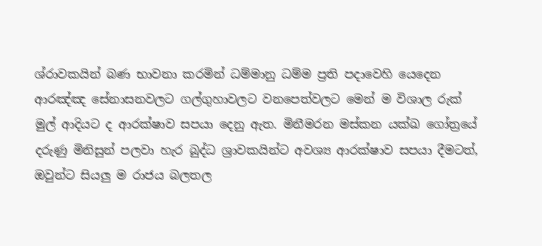ශ්රාවකයින් බණ භාවනා කරමින් ධම්මානු ධම්ම ප්‍රති පදාවෙහි යෙදෙන ආරඤ්ඤ සේනාසනවලට ගල්ගුහාවලට වනපෙත්වලට මෙන් ම විශාල රුක් මුල් ආදියට ද ආරක්ෂාව සපයා දෙනු ඇත. මිනීමරන මස්කන යක්ඛ ගෝත්‍රයේ දරුණු මිනිසුන් පලවා හැර බුද්ධ ශ්‍රාවකයින්ට අවශ්‍ය ආරක්ෂාව සපයා දීමටත්, ඔවුන්ට සියලු ම රාජය බලතල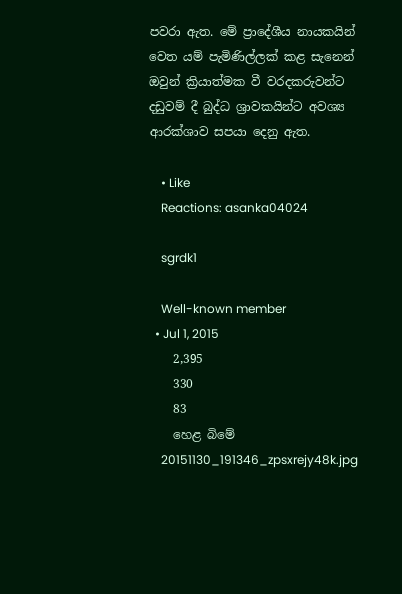පවරා ඇත. මේ ප්‍රාදේශීය නායකයින් වෙත යම් පැමිණිල්ලක් කළ සැනෙන් ඔවුන් ක්‍රියාත්මක වී වරදකරුවන්ට දඩුවම් දී බුද්ධ ශ්‍රාවකයින්ට අවශ්‍ය ආරක්ශාව සපයා දෙනු ඇත.

    • Like
    Reactions: asanka04024

    sgrdk1

    Well-known member
  • Jul 1, 2015
    2,395
    330
    83
    හෙළ බිමේ
    20151130_191346_zpsxrejy48k.jpg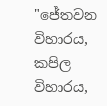"ජේතවන විහාරය, කපිල විහාරය,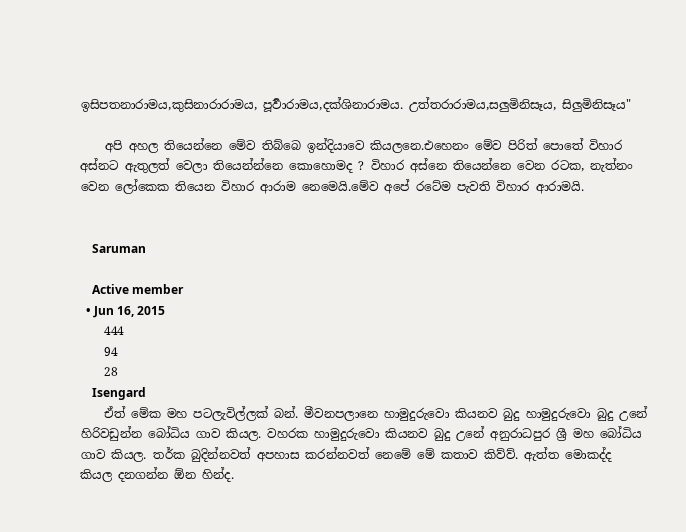ඉසිපතනාරාමය,කුසිනාරාරාමය, පූර්‍වාරාමය,දක්ශිනාරාමය. උත්තරාරාමය,සලුමිනිසෑය, සිලුමිනිසෑය"

    අපි අහල තියෙන්නෙ මේව තිබ්බෙ ඉන්දියාවෙ කියලනෙ.එහෙනං මේව පිරිත් පොතේ විහාර අස්නට ඇතුලත් වෙලා තියෙන්න්නෙ කොහොමද ? විහාර අස්නෙ තියෙන්නෙ වෙන රටක, නැත්නං වෙන ලෝකෙක තියෙන විහාර ආරාම නෙමෙයි.මේව අපේ රටේම පැවති විහාර ආරාමයි.


    Saruman

    Active member
  • Jun 16, 2015
    444
    94
    28
    Isengard
    ඒත් මේක මහ පටලැවිල්ලක් බන්. මීවනපලානෙ හාමුදුරුවො කියනව බුදු හාමුදුරුවො බුදු උනේ හිරිවඩුන්න බෝධිය ගාව කියල. වහරක හාමුදුරුවො කියනව බුදු උනේ අනුරාධපුර ශ්‍රී මහ බෝධිය ගාව කියල. තර්ක බුදින්නවත් අපහාස කරන්නවත් නෙමේ මේ කතාව කිව්ව්. ඇත්ත මොකද්ද කියල දනගන්න ඕන හින්ද.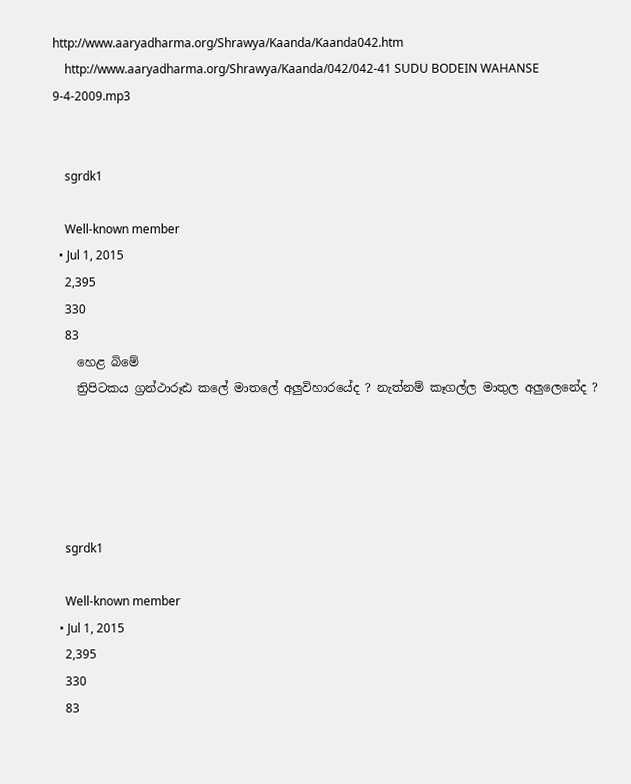http://www.aaryadharma.org/Shrawya/Kaanda/Kaanda042.htm
    http://www.aaryadharma.org/Shrawya/Kaanda/042/042-41 SUDU BODEIN WAHANSE 9-4-2009.mp3


    sgrdk1

    Well-known member
  • Jul 1, 2015
    2,395
    330
    83
    හෙළ බිමේ
    ත්‍රිපිටකය ග්‍රන්ථාරූඪ කලේ මාතලේ අලුවිහාරයේද ? නැත්නම් කෑගල්ල මාතුල අලුලෙනේද ?





    sgrdk1

    Well-known member
  • Jul 1, 2015
    2,395
    330
    83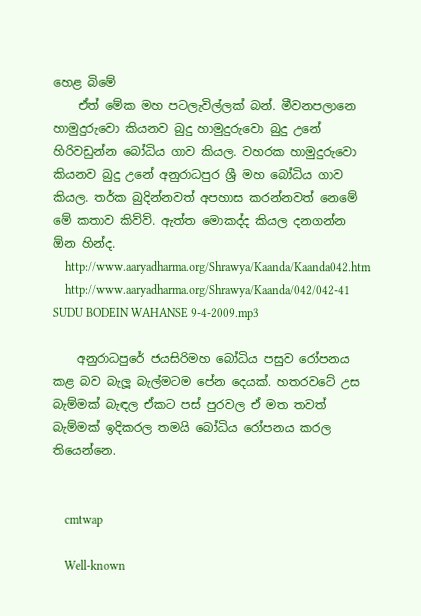හෙළ බිමේ
    ඒත් මේක මහ පටලැවිල්ලක් බන්. මීවනපලානෙ හාමුදුරුවො කියනව බුදු හාමුදුරුවො බුදු උනේ හිරිවඩුන්න බෝධිය ගාව කියල. වහරක හාමුදුරුවො කියනව බුදු උනේ අනුරාධපුර ශ්‍රී මහ බෝධිය ගාව කියල. තර්ක බුදින්නවත් අපහාස කරන්නවත් නෙමේ මේ කතාව කිව්ව්. ඇත්ත මොකද්ද කියල දනගන්න ඕන හින්ද.
    http://www.aaryadharma.org/Shrawya/Kaanda/Kaanda042.htm
    http://www.aaryadharma.org/Shrawya/Kaanda/042/042-41 SUDU BODEIN WAHANSE 9-4-2009.mp3

    අනුරාධපුරේ ජයසිරිමහ බෝධිය පසුව රෝපනය කළ බව බැලූ බැල්මටම පේන දෙයක්. හතරවටේ උස බැම්මක් බැඳල ඒකට පස් පුරවල ඒ මත තවත් බැම්මක් ඉදිකරල තමයි බෝධිය රෝපනය කරල තියෙන්නෙ.


    cmtwap

    Well-known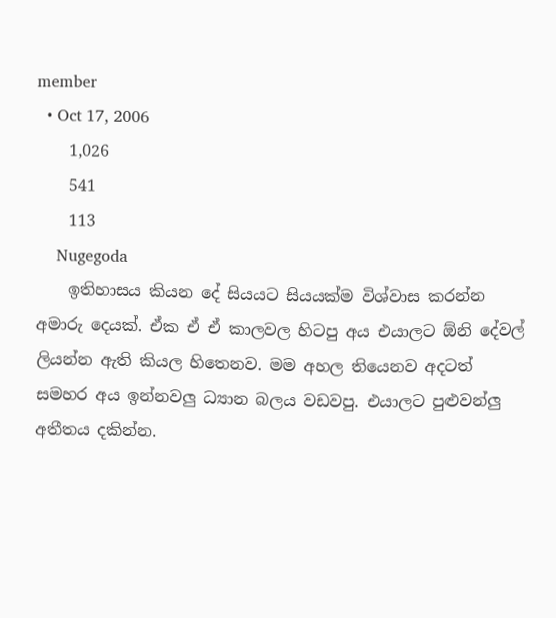member
  • Oct 17, 2006
    1,026
    541
    113
    Nugegoda
    ඉතිහාසය කියන දේ සියයට සියයක්ම විශ්වාස කරන්න අමාරු දෙයක්. ඒක ඒ ඒ කාලවල හිටපු අය එයාලට ඕනි දේවල් ලියන්න ඇති කියල හිතෙනව. මම අහල තියෙනව අදටත් සමහර අය ඉන්නවලු ධ්‍යාන බලය වඩවපු. එයාලට පුළුවන්ලු අතීතය දකින්න.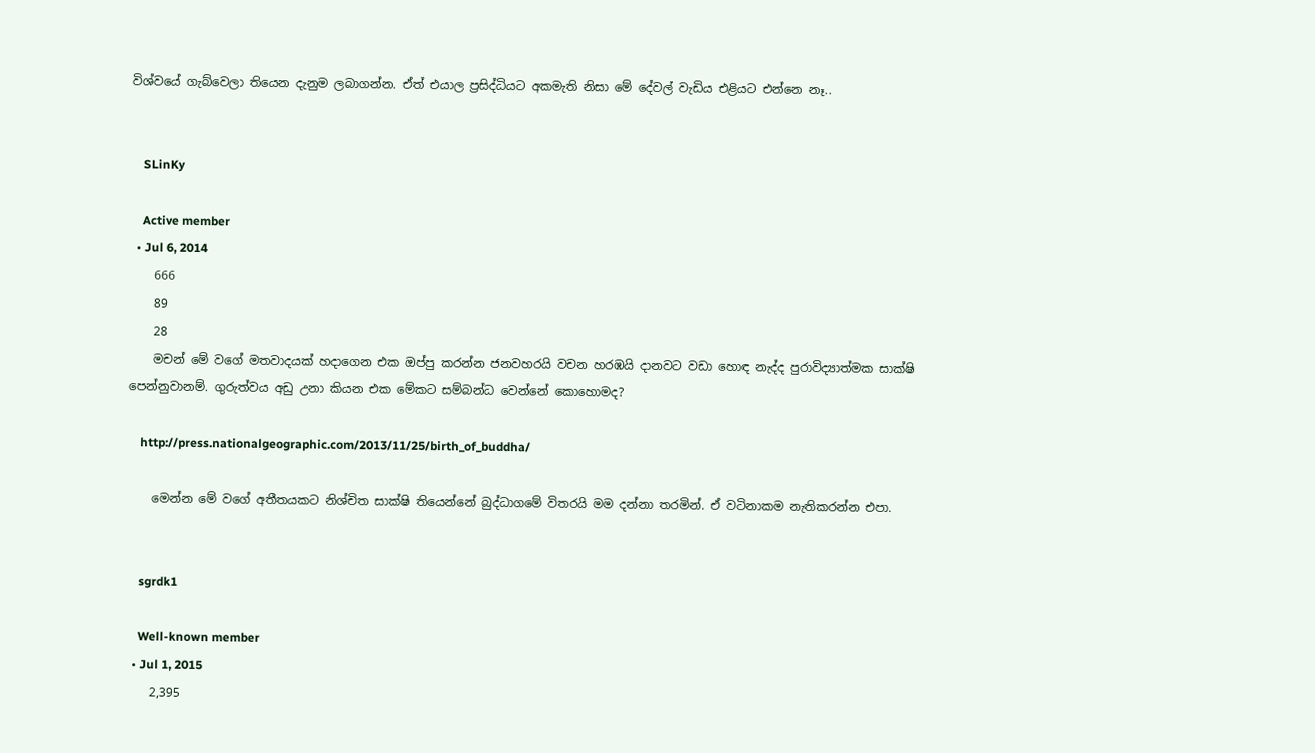විශ්වයේ ගැබ්වෙලා තියෙන දැනුම ලබාගන්න. ඒත් එයාල ප්‍රසිද්ධියට අකමැති නිසා මේ දේවල් වැඩිය එළියට එන්නෙ නෑ..


    SLinKy

    Active member
  • Jul 6, 2014
    666
    89
    28
    මචන් මේ වගේ මතවාදයක් හදාගෙන එක ඔප්පු කරන්න ජනවහරයි වචන හරඹයි දානවට වඩා හොඳ නැද්ද පුරාවිද්‍යාත්මක සාක්ෂි පෙන්නුවානම්. ගුරුත්වය අඩු උනා කියන එක මේකට සම්බන්ධ වෙන්නේ කොහොමද?

    http://press.nationalgeographic.com/2013/11/25/birth_of_buddha/

    මෙන්න මේ වගේ අතීතයකට නිශ්චිත සාක්ෂි තියෙන්නේ බුද්ධාගමේ විතරයි මම දන්නා තරමින්. ඒ වටිනාකම නැතිකරන්න එපා.


    sgrdk1

    Well-known member
  • Jul 1, 2015
    2,395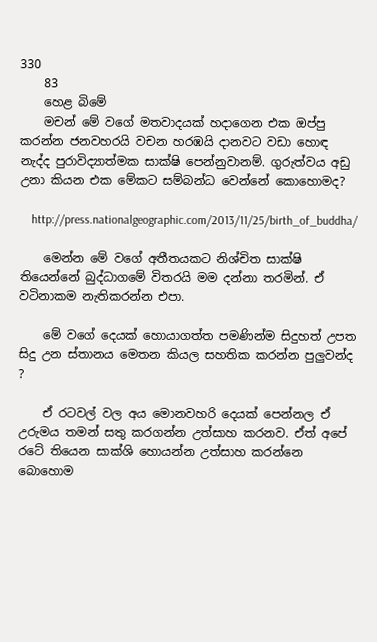330
    83
    හෙළ බිමේ
    මචන් මේ වගේ මතවාදයක් හදාගෙන එක ඔප්පු කරන්න ජනවහරයි වචන හරඹයි දානවට වඩා හොඳ නැද්ද පුරාවිද්‍යාත්මක සාක්ෂි පෙන්නුවානම්. ගුරුත්වය අඩු උනා කියන එක මේකට සම්බන්ධ වෙන්නේ කොහොමද?

    http://press.nationalgeographic.com/2013/11/25/birth_of_buddha/

    මෙන්න මේ වගේ අතීතයකට නිශ්චිත සාක්ෂි තියෙන්නේ බුද්ධාගමේ විතරයි මම දන්නා තරමින්. ඒ වටිනාකම නැතිකරන්න එපා.

    මේ වගේ දෙයක් හොයාගත්ත පමණින්ම සිදුහත් උපත සිදු උන ස්තානය මෙතන කියල සහතික කරන්න පුලුවන්ද ?

    ඒ රටවල් වල අය මොනවහරි දෙයක් පෙන්නල ඒ උරුමය තමන් සතු කරගන්න උත්සාහ කරනව. ඒත් අපේ රටේ තියෙන සාක්ශි හොයන්න උත්සාහ කරන්නෙ බොහොම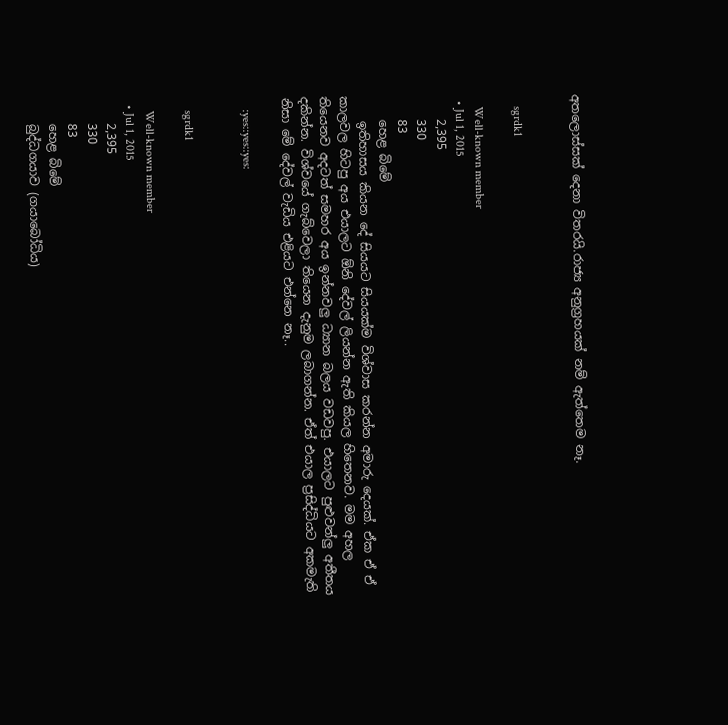අතලොස්සක් දෙනා විතරයි.රාජ්‍ය අනුග්‍රහයක් නම් ඇත්තෙම නෑ.


    sgrdk1

    Well-known member
  • Jul 1, 2015
    2,395
    330
    83
    හෙළ බිමේ
    ඉතිහාසය කියන දේ සියයට සියයක්ම විශ්වාස කරන්න අමාරු දෙයක්. ඒක ඒ ඒ කාලවල හිටපු අය එයාලට ඕනි දේවල් ලියන්න ඇති කියල හිතෙනව. මම අහල තියෙනව අදටත් සමහර අය ඉන්නවලු ධ්‍යාන බලය වඩවපු. එයාලට පුළුවන්ලු අතීතය දකින්න. විශ්වයේ ගැබ්වෙලා තියෙන දැනුම ලබාගන්න. ඒත් එයාල ප්‍රසිද්ධියට අකමැති නිසා මේ දේවල් වැඩිය එළියට එන්නෙ නෑ..

    :yes::yes::yes:


    sgrdk1

    Well-known member
  • Jul 1, 2015
    2,395
    330
    83
    හෙළ බිමේ
    බුද්ධගයාව (ගයාබෝධිය)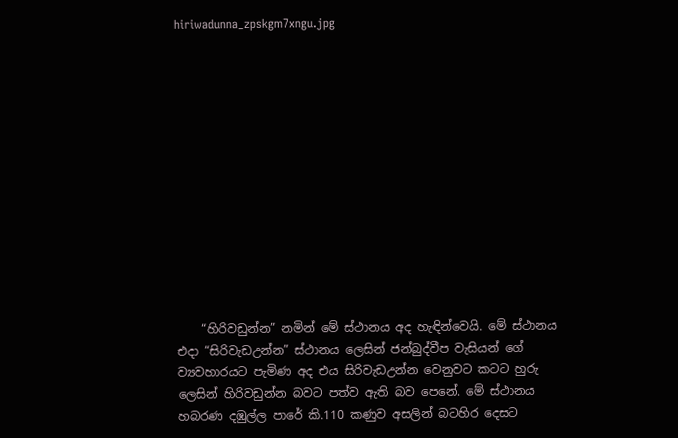hiriwadunna_zpskgm7xngu.jpg













    “හිරිවඩුන්න” නමින් මේ ස්ථානය අද හැඳින්වෙයි. මේ ස්ථානය එදා “සිරිවැඩඋන්න” ස්ථානය ලෙසින් ජන්බුද්වීප වැසියන් ගේ ව්‍යවහාරයට පැමිණ අද එය සිරිවැඩඋන්න වෙනුවට කටට හුරු ලෙසින් හිරිවඩුන්න බවට පත්ව ඇති බව පෙනේ. මේ ස්ථානය හබරණ දඹුල්ල පාරේ කි.110 කණුව අසලින් බටහිර දෙසට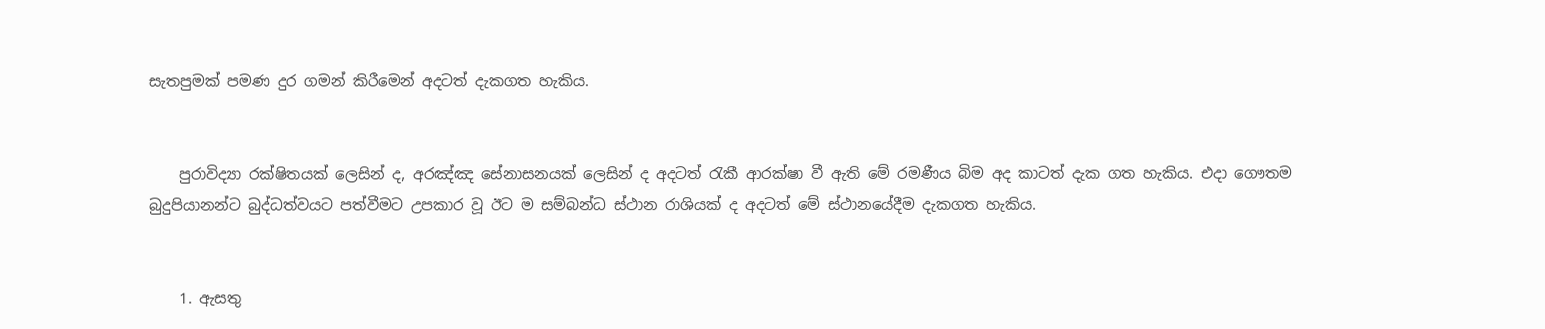සැතපුමක් පමණ දුර ගමන් කිරීමෙන් අදටත් දැකගත හැකිය.


    පුරාවිද්‍යා රක්ෂිතයක් ලෙසින් ද, අරඤ්ඤ සේනාසනයක් ලෙසින් ද අදටත් රැකී ආරක්ෂා වී ඇති මේ රමණීය බිම අද කාටත් දැක ගත හැකිය. එදා ගෞතම බුදුපියානන්ට බුද්ධත්වයට පත්වීමට උපකාර වූ ඊට ම සම්බන්ධ ස්ථාන රාශියක් ද අදටත් මේ ස්ථානයේදීම දැකගත හැකිය.


    1. ඇසතු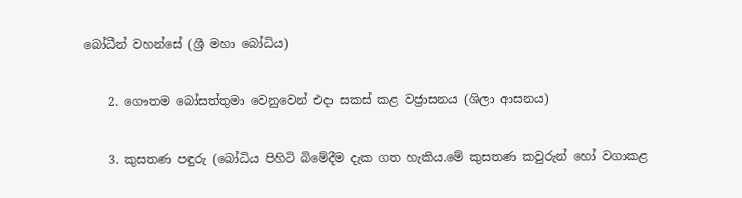බෝධීන් වහන්සේ (ශ්‍රී මහා බෝධිය)

    2. ගෞතම බෝසත්තුමා වෙනුවෙන් එදා සකස් කළ වජ්‍රාසනය (ශිලා ආසනය)

    3. කුසතණ පඳුරු (බෝධිය පිහිටි බිමේදීම දැක ගත හැකිය.මේ කුසතණ කවුරුන් හෝ වගාකළ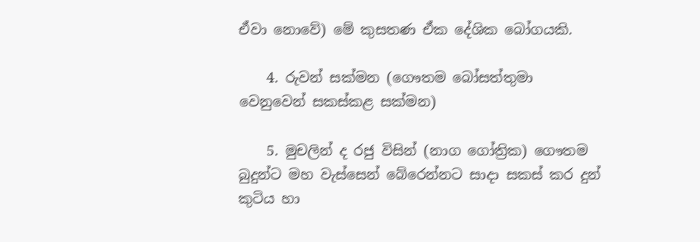ඒවා නොවේ) මේ කුසතණ ඒක දේශික බෝගයකි.

    4. රුවන් සක්මන (ගෞතම බෝසත්තුමා වෙනුවෙන් සකස්කළ සක්මන)

    5. මුචලින් ද රජු විසින් (නාග ගෝත්‍රික) ගෞතම බුදුන්ට මහ වැස්සෙන් බේරෙන්නට සාදා සකස් කර දුන් කුටිය හා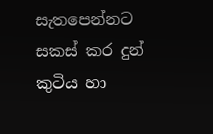සැතපෙන්නට සකස් කර දුන් කුටිය හා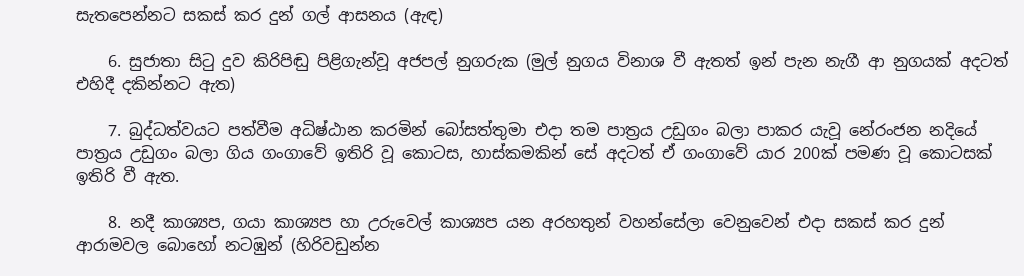සැතපෙන්නට සකස් කර දුන් ගල් ආසනය (ඇඳ)

    6. සුජාතා සිටු දුව කිරිපිඬු පිළිගැන්වූ අජපල් නුගරුක (මුල් නුගය විනාශ වී ඇතත් ඉන් පැන නැගී ආ නුගයක් අදටත් එහිදී දකින්නට ඇත)

    7. බුද්ධත්වයට පත්වීම අධිෂ්ඨාන කරමින් බෝසත්තුමා එදා තම පාත්‍රය උඩුගං බලා පාකර යැවූ නේරංජන නදියේ පාත්‍රය උඩුගං බලා ගිය ගංගාවේ ඉතිරි වූ කොටස, හාස්කමකින් සේ අදටත් ඒ ගංගාවේ යාර 200ක් පමණ වූ කොටසක් ඉතිරි වී ඇත.

    8. නදී කාශ්‍යප, ගයා කාශ්‍යප හා උරුවෙල් කාශ්‍යප යන අරහතුන් වහන්සේලා වෙනුවෙන් එදා සකස් කර දුන් ආරාමවල බොහෝ නටඹුන් (හිරිවඩුන්න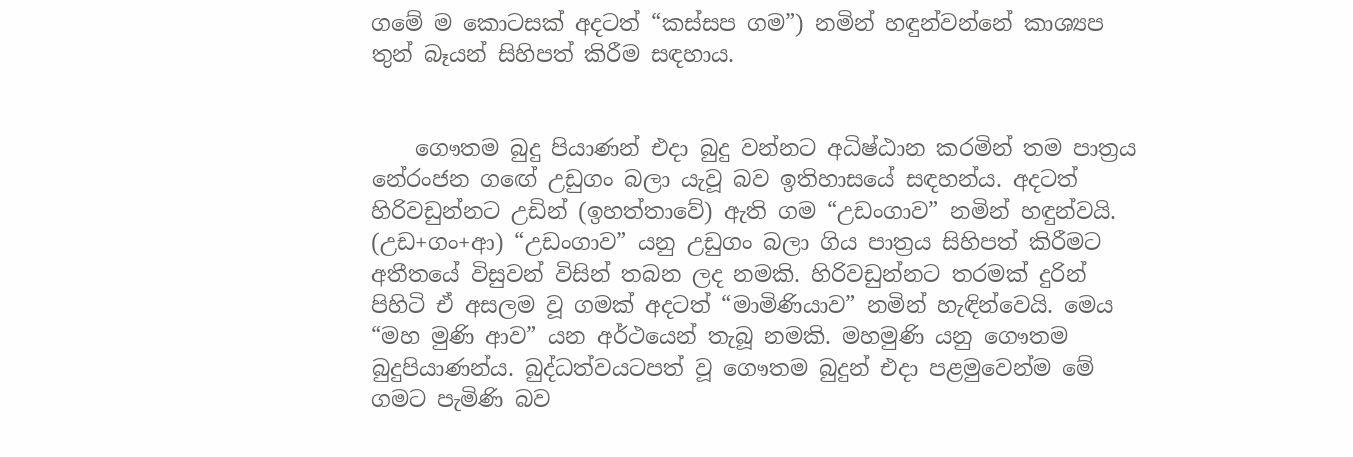ගමේ ම කොටසක් අදටත් “කස්සප ගම”) නමින් හඳුන්වන්නේ කාශ්‍යප තුන් බෑයන් සිහිපත් කිරීම සඳහාය.


    ගෞතම බුදු පියාණන් එදා බුදු වන්නට අධිෂ්ඨාන කරමින් තම පාත්‍රය නේරංජන ග‍ඟේ උඩුගං බලා යැවූ බව ඉතිහාසයේ සඳහන්ය. අදටත් හිරිවඩුන්නට උඩින් (ඉහත්තාවේ) ඇති ගම “උඩංගාව” නමින් හඳුන්වයි. (උඩ+ගං+ආ) “උඩංගාව” යනු උඩුගං බලා ගිය පාත්‍රය සිහිපත් කිරීමට අතීතයේ විසුවන් විසින් තබන ලද නමකි. හිරිවඩුන්නට තරමක් දුරින් පිහිටි ඒ අසලම වූ ගමක් අදටත් “මාමිණියාව” නමින් හැඳින්වෙයි. මෙය “මහ මුණි ආව” යන අර්ථයෙන් තැබූ නමකි. මහමුණි යනු ගෞතම බුදුපියාණන්ය. බුද්ධත්වයටපත් වූ ගෞතම බුදුන් එදා පළමුවෙන්ම මේ ගමට පැමිණි බව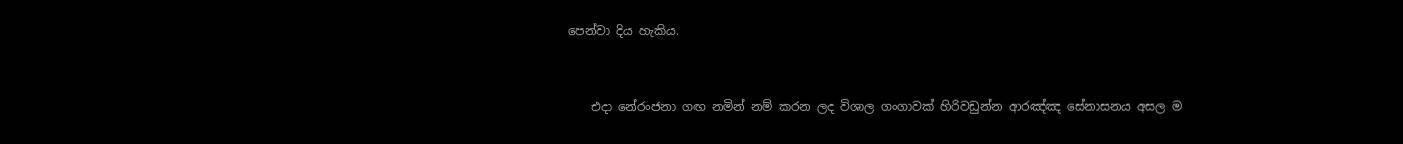පෙන්වා දිය හැකිය.


    එදා නේරංජනා ගඟ නමින් නම් කරන ලද විශාල ගංගාවක් හිරිවඩුන්න ආරඤ්ඤ සේනාසනය අසල ම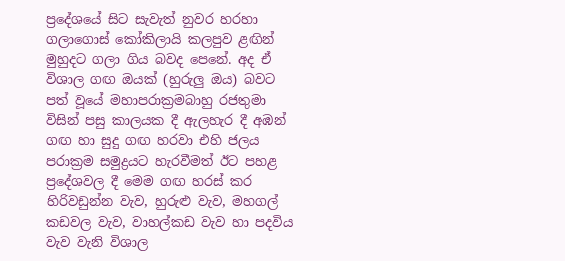ප්‍රදේශයේ සිට සැවැත් නුවර හරහා ගලාගොස් කෝකිලායි කලපුව ළඟින් මුහුදට ගලා ගිය බවද පෙනේ. අද ඒ විශාල ගඟ ඔයක් (හුරුලු ඔය) බවට පත් වූයේ මහාපරාක්‍රමබාහු රජතුමා විසින් පසු කාලයක දී ඇලහැර දී අඹන් ගඟ හා සුදු ගඟ හරවා එහි ජලය පරාක්‍රම සමුද්‍රයට හැරවීමත් ඊට පහළ ප්‍රදේශවල දී මෙම ගඟ හරස් කර හිරිවඩුන්න වැව, හුරුළු වැව, මහගල් කඩවල වැව, වාහල්කඩ වැව හා පදවිය වැව වැනි විශාල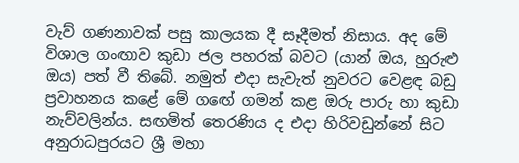වැව් ගණනාවක් පසු කාලයක දී සෑදීමත් නිසාය. අද මේ විශාල ගංඟාව කුඩා ජල පහරක් බවට (යාන් ඔය, හුරුළු ඔය) පත් වී තිබේ. නමුත් එදා සැවැත් නුවරට වෙළඳ බඩු ප්‍රවාහනය කළේ මේ ග‍ඟේ ගමන් කළ ඔරු පාරු හා කුඩා නැව්වලින්ය. සඟමිත් තෙරණිය ද එදා හිරිවඩුන්නේ සිට අනුරාධපුරයට ශ්‍රී මහා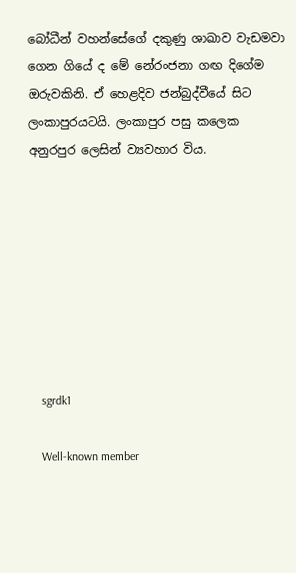බෝධීන් වහන්සේගේ දකුණු ශාඛාව වැඩමවා ගෙන ගියේ ද මේ නේරංජනා ගඟ දිගේම ඔරුවකිනි. ඒ හෙළදිව ජන්බුද්වීයේ සිට ලංකාපුරයටයි. ලංකාපුර පසු කලෙක අනුරපුර ලෙසින් ව්‍යවහාර විය.








    sgrdk1

    Well-known member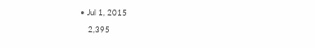• Jul 1, 2015
    2,395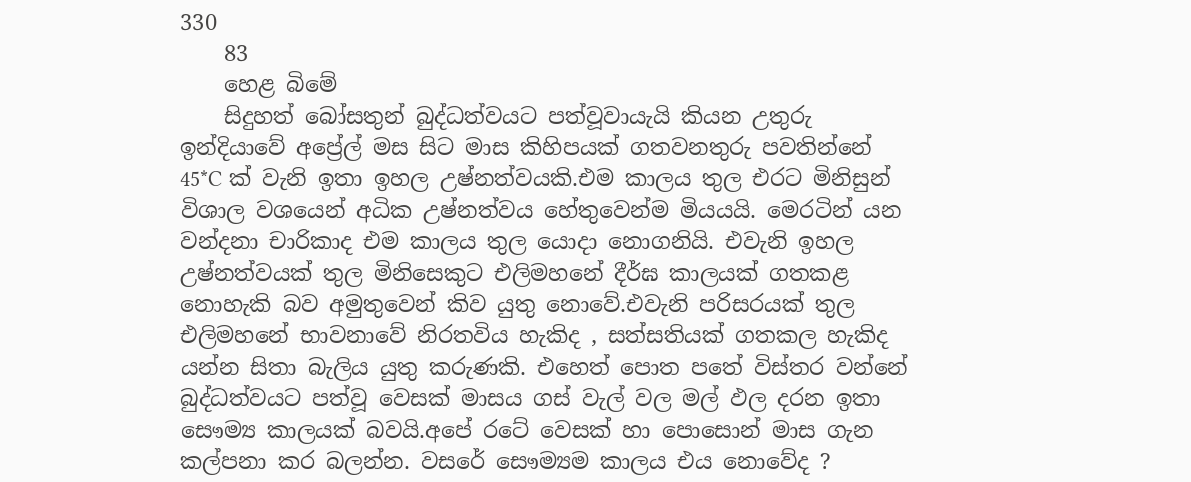330
    83
    හෙළ බිමේ
    සිදුහත් බෝසතුන් බුද්ධත්වයට පත්වූවායැයි කියන උතුරු ඉන්දියාවේ අප්‍රේල් මස සිට මාස කිහිපයක් ගතවනතුරු පවතින්නේ 45*C ක් වැනි ඉතා ඉහල උෂ්නත්වයකි.එම කාලය තුල එරට මිනිසුන් විශාල වශයෙන් අධික උෂ්නත්වය හේතුවෙන්ම මියයයි. මෙරටින් යන වන්දනා චාරිකාද එම කාලය තුල යොදා නොගනියි. එවැනි ඉහල උෂ්නත්වයක් තුල මිනිසෙකුට එලිමහනේ දීර්ඝ කාලයක් ගතකළ නොහැකි බව අමුතුවෙන් කිව යුතු නොවේ.එවැනි පරිසරයක් තුල එලිමහනේ භාවනාවේ නිරතවිය හැකිද , සත්සතියක් ගතකල හැකිද යන්න සිතා බැලිය යුතු කරුණකි. එහෙත් පොත පතේ විස්තර වන්නේ බුද්ධත්වයට පත්වූ වෙසක් මාසය ගස් වැල් වල මල් ඵල දරන ඉතා සෞම්‍ය කාලයක් බවයි.අපේ රටේ වෙසක් හා පොසොන් මාස ගැන කල්පනා කර බලන්න. වසරේ සෞම්‍යම කාලය එය නොවේද ?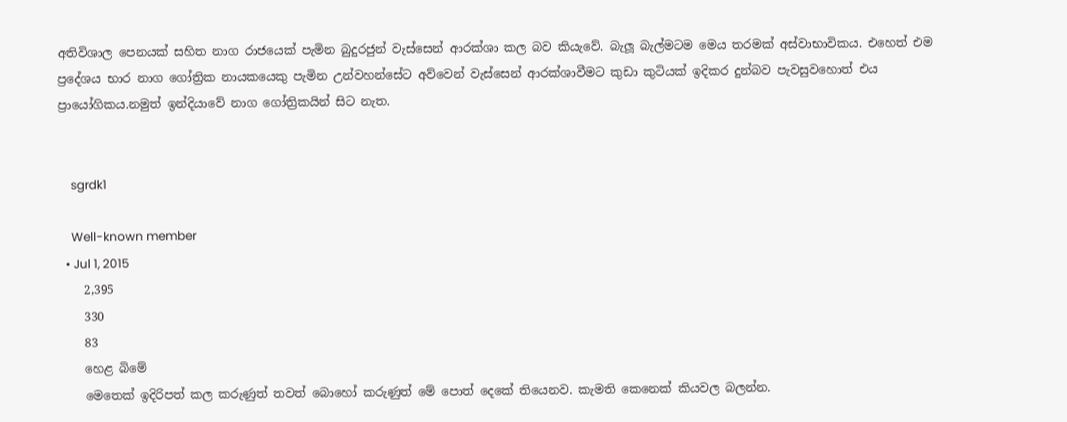අතිවිශාල පෙනයක් සහිත නාග රාජයෙක් පැමින බුදුරජුන් වැස්සෙන් ආරක්ශා කල බව කියැවේ. බැලූ බැල්මටම මෙය තරමක් අස්වාභාවිකය. එහෙත් එම ප්‍රදේශය භාර නාග ගෝත්‍රික නායකයෙකු පැමින උන්වහන්සේට අව්වෙන් වැස්සෙන් ආරක්ශාවීමට කුඩා කුටියක් ඉදිකර දුන්බව පැවසුවහොත් එය ප්‍රායෝගිකය.නමුත් ඉන්දියාවේ නාග ගෝත්‍රිකයින් සිට නැත.


    sgrdk1

    Well-known member
  • Jul 1, 2015
    2,395
    330
    83
    හෙළ බිමේ
    මෙතෙක් ඉදිරිපත් කල කරුණුත් තවත් බොහෝ කරුණුත් මේ පොත් දෙකේ තියෙනව. කැමති කෙනෙක් කියවල බලන්න.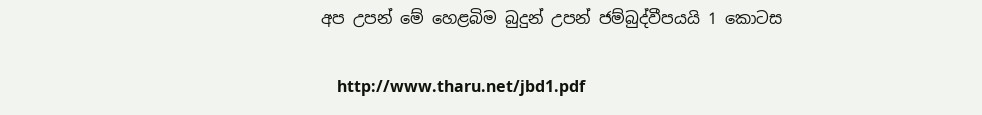අප උපන් මේ හෙළබිම බුදුන් උපන් ජම්බුද්වීපයයි 1 කොටස

    http://www.tharu.net/jbd1.pdf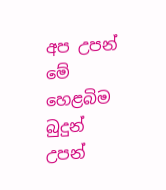අප උපන් මේ හෙළබිම බුදුන් උපන්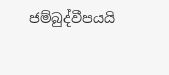ජම්බුද්වීපයයි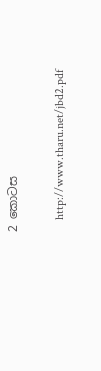2 කොටස

    http://www.tharu.net/jbd2.pdf